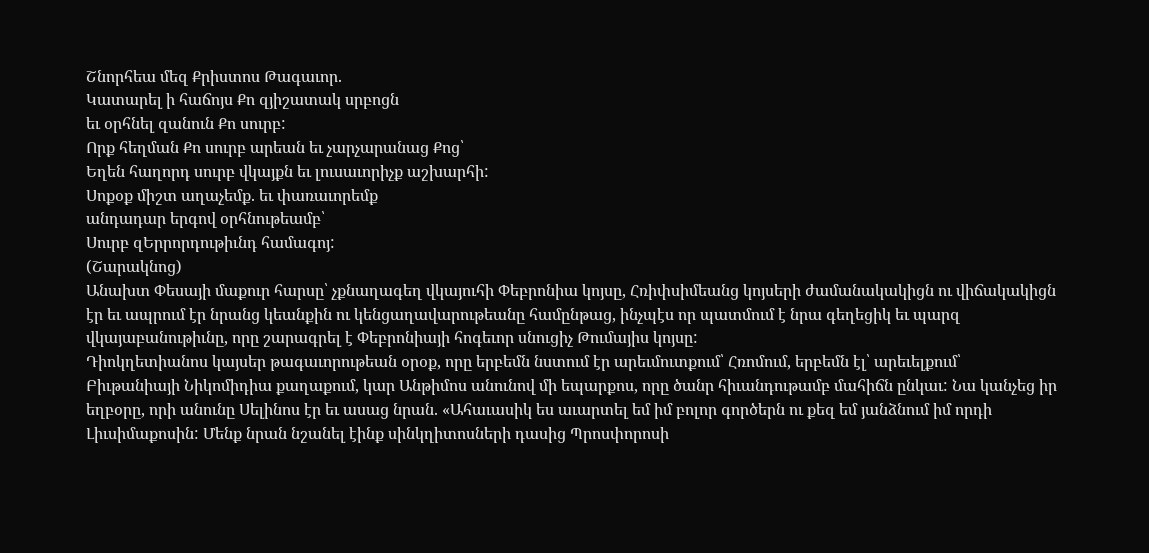Շնորհեա մեզ Քրիստոս Թագաւոր.
Կատարել ի հաճոյս Քո զյիշատակ սրբոցն
եւ օրհնել զանուն Քո սուրբ:
Որք հեղման Քո սուրբ արեան եւ չարչարանաց Քոց՝
Եղեն հաղորդ սուրբ վկայքն եւ լուսաւորիչք աշխարհի:
Սոքօք միշտ աղաչեմք. եւ փառաւորեմք
անդադար երգով օրհնութեամբ՝
Սուրբ զԵրրորդութիւնդ համագոյ:
(Շարակնոց)
Անախտ Փեսայի մաքուր հարսը՝ չքնաղագեղ վկայուհի Փեբրոնիա կոյսը, Հռիփսիմեանց կոյսերի ժամանակակիցն ու վիճակակիցն էր եւ ապրում էր նրանց կեանքին ու կենցաղավարութեանը համընթաց, ինչպէս որ պատմում է նրա գեղեցիկ եւ պարզ վկայաբանութիւնը, որը շարագրել է Փեբրոնիայի հոգեւոր սնուցիչ Թումայիս կոյսը:
Դիոկղետիանոս կայսեր թագաւորութեան օրօք, որը երբեմն նստում էր արեւմուտքում՝ Հռոմում, երբեմն էլ՝ արեւելքում՝ Բիւթանիայի Նիկոմիդիա քաղաքում, կար Անթիմոս անունով մի եպարքոս, որը ծանր հիւանդութամբ մահիճն ընկաւ: Նա կանչեց իր եղբօրը, որի անունը Սելինոս էր եւ ասաց նրան. «Ահաւասիկ ես աւարտել եմ իմ բոլոր գործերն ու քեզ եմ յանձնում իմ որդի Լիւսիմաքոսին: Մենք նրան նշանել էինք սինկղիտոսների դասից Պրոսփորոսի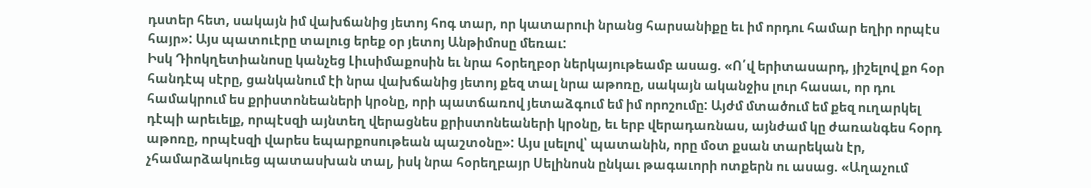դստեր հետ, սակայն իմ վախճանից յետոյ հոգ տար, որ կատարուի նրանց հարսանիքը եւ իմ որդու համար եղիր որպէս հայր»: Այս պատուէրը տալուց երեք օր յետոյ Անթիմոսը մեռաւ:
Իսկ Դիոկղետիանոսը կանչեց Լիւսիմաքոսին եւ նրա հօրեղբօր ներկայութեամբ ասաց. «Ո՛վ երիտասարդ, յիշելով քո հօր հանդէպ սէրը, ցանկանում էի նրա վախճանից յետոյ քեզ տալ նրա աթոռը, սակայն ականջիս լուր հասաւ, որ դու համակրում ես քրիստոնեաների կրօնը, որի պատճառով յետաձգում եմ իմ որոշումը: Այժմ մտածում եմ քեզ ուղարկել դէպի արեւելք, որպէսզի այնտեղ վերացնես քրիստոնեաների կրօնը, եւ երբ վերադառնաս, այնժամ կը ժառանգես հօրդ աթոռը, որպէսզի վարես եպարքոսութեան պաշտօնը»: Այս լսելով՝ պատանին, որը մօտ քսան տարեկան էր, չհամարձակուեց պատասխան տալ, իսկ նրա հօրեղբայր Սելինոսն ընկաւ թագաւորի ոտքերն ու ասաց. «Աղաչում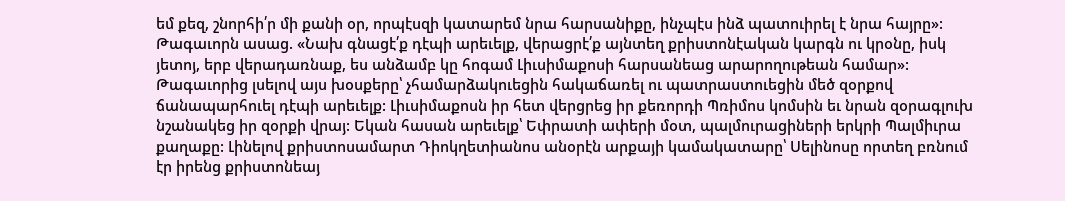եմ քեզ, շնորհի՛ր մի քանի օր, որպէսզի կատարեմ նրա հարսանիքը, ինչպէս ինձ պատուիրել է նրա հայրը»: Թագաւորն ասաց. «Նախ գնացէ՛ք դէպի արեւելք, վերացրէ՛ք այնտեղ քրիստոնէական կարգն ու կրօնը, իսկ յետոյ, երբ վերադառնաք, ես անձամբ կը հոգամ Լիւսիմաքոսի հարսանեաց արարողութեան համար»: Թագաւորից լսելով այս խօսքերը՝ չհամարձակուեցին հակաճառել ու պատրաստուեցին մեծ զօրքով ճանապարհուել դէպի արեւելք: Լիւսիմաքոսն իր հետ վերցրեց իր քեռորդի Պռիմոս կոմսին եւ նրան զօրագլուխ նշանակեց իր զօրքի վրայ: Եկան հասան արեւելք՝ Եփրատի ափերի մօտ, պալմուրացիների երկրի Պալմիւրա քաղաքը: Լինելով քրիստոսամարտ Դիոկղետիանոս անօրէն արքայի կամակատարը՝ Սելինոսը որտեղ բռնում էր իրենց քրիստոնեայ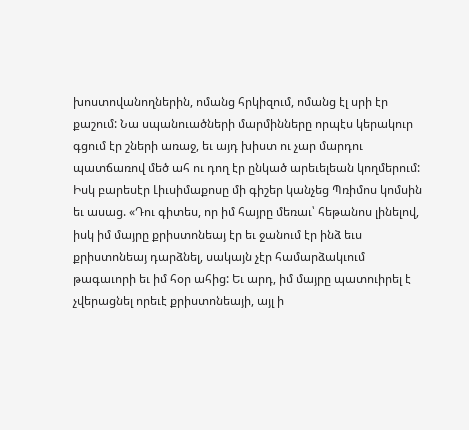խոստովանողներին, ոմանց հրկիզում, ոմանց էլ սրի էր քաշում: Նա սպանուածների մարմինները որպէս կերակուր գցում էր շների առաջ, եւ այդ խիստ ու չար մարդու պատճառով մեծ ահ ու դող էր ընկած արեւելեան կողմերում:
Իսկ բարեսէր Լիւսիմաքոսը մի գիշեր կանչեց Պռիմոս կոմսին եւ ասաց. «Դու գիտես, որ իմ հայրը մեռաւ՝ հեթանոս լինելով, իսկ իմ մայրը քրիստոնեայ էր եւ ջանում էր ինձ եւս քրիստոնեայ դարձնել, սակայն չէր համարձակւում թագաւորի եւ իմ հօր ահից: Եւ արդ, իմ մայրը պատուիրել է չվերացնել որեւէ քրիստոնեայի, այլ ի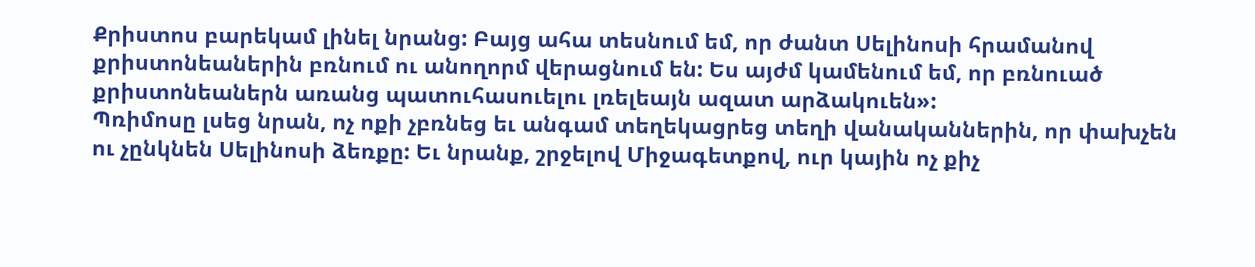Քրիստոս բարեկամ լինել նրանց: Բայց ահա տեսնում եմ, որ ժանտ Սելինոսի հրամանով քրիստոնեաներին բռնում ու անողորմ վերացնում են: Ես այժմ կամենում եմ, որ բռնուած քրիստոնեաներն առանց պատուհասուելու լռելեայն ազատ արձակուեն»:
Պռիմոսը լսեց նրան, ոչ ոքի չբռնեց եւ անգամ տեղեկացրեց տեղի վանականներին, որ փախչեն ու չընկնեն Սելինոսի ձեռքը: Եւ նրանք, շրջելով Միջագետքով, ուր կային ոչ քիչ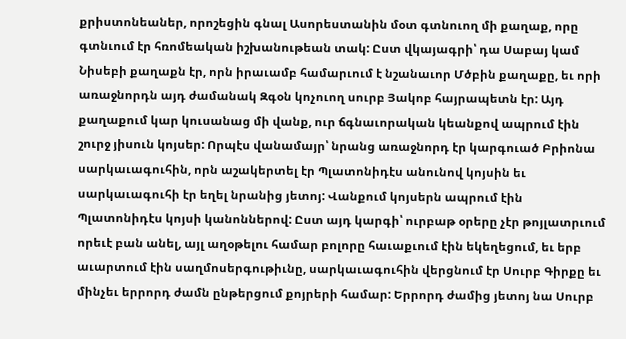քրիստոնեաներ, որոշեցին գնալ Ասորեստանին մօտ գտնուող մի քաղաք, որը գտնւում էր հռոմեական իշխանութեան տակ: Ըստ վկայագրի՝ դա Սաբայ կամ Նիսեբի քաղաքն էր, որն իրաւամբ համարւում է նշանաւոր Մծբին քաղաքը, եւ որի առաջնորդն այդ ժամանակ Զգօն կոչուող սուրբ Յակոբ հայրապետն էր: Այդ քաղաքում կար կուսանաց մի վանք, ուր ճգնաւորական կեանքով ապրում էին շուրջ յիսուն կոյսեր: Որպէս վանամայր՝ նրանց առաջնորդ էր կարգուած Բրիոնա սարկաւագուհին, որն աշակերտել էր Պլատոնիդէս անունով կոյսին եւ սարկաւագուհի էր եղել նրանից յետոյ: Վանքում կոյսերն ապրում էին Պլատոնիդէս կոյսի կանոններով: Ըստ այդ կարգի՝ ուրբաթ օրերը չէր թոյլատրւում որեւէ բան անել, այլ աղօթելու համար բոլորը հաւաքւում էին եկեղեցում, եւ երբ աւարտում էին սաղմոսերգութիւնը, սարկաւագուհին վերցնում էր Սուրբ Գիրքը եւ մինչեւ երրորդ ժամն ընթերցում քոյրերի համար: Երրորդ ժամից յետոյ նա Սուրբ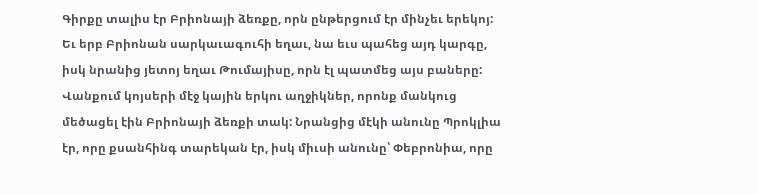Գիրքը տալիս էր Բրիոնայի ձեռքը, որն ընթերցում էր մինչեւ երեկոյ: Եւ երբ Բրիոնան սարկաւագուհի եղաւ, նա եւս պահեց այդ կարգը, իսկ նրանից յետոյ եղաւ Թումայիսը, որն էլ պատմեց այս բաները:
Վանքում կոյսերի մէջ կային երկու աղջիկներ, որոնք մանկուց մեծացել էին Բրիոնայի ձեռքի տակ: Նրանցից մէկի անունը Պրոկլիա էր, որը քսանհինգ տարեկան էր, իսկ միւսի անունը՝ Փեբրոնիա, որը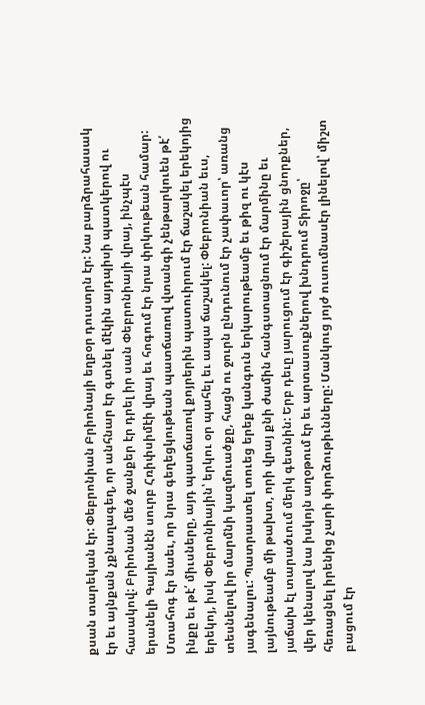քսան տարեկան էր: Փեբրոնիան Բրիոնայի եղբօր դուստրն էր: Նա բարձրահասակ էր եւ այնքան չքնաղագեղ, որ անհնար էր գտնել մէկին այդպիսի պատկերով ու հասակով: Բրիոնան մեծ ջանքեր էր դրել իր սան Փեբրոնիայի վրայ, ինչպէս երանելի Գայիանէն սուրբ Հռիփսիմէի վրայ եւ հոգում էր նրա փրկութեան համար: Մտահոգ էր նաեւ, որ նրա գեղեցկութեան պատճառով վտանգի չենթարկուեն թէ՛ ինքը եւ թէ՛ միւսները, այդ պատճառով քոյրերին պատուիրում էր ճաշակել երեկոյից երեկոյ, իսկ Փեբրոնիային՝ երկու օր պահել եւ ապա ճաշակել: Փեբրոնիան եւս, տեսնելով իր մարմնի կազմուածքը, հացն ու ջուրն ընդունում էր չափաւոր՝ առանց յագենալու: Պատրաստել տուեց երեք կանգուն երկարութեամբ եւ թիզ ու կէս լայնութեամբ մի թախտ, որի վրայ քնի ժամին հանգստացնում էր մարմինը եւ յաճախ էլ տարածւում մերկ գետնին: Երբ դեւը յարուցում էր գիշերային ցնորքներ, վեր կենալով նա իսկոյն աղօթում էր եւ արտասուքներով խնդրում Տիրոջը՝ հեռացնել իրենից չարի փորձութիւնները: Մանկուց յոյժ ուսումնասէր լինելով՝ միշտ բացում էր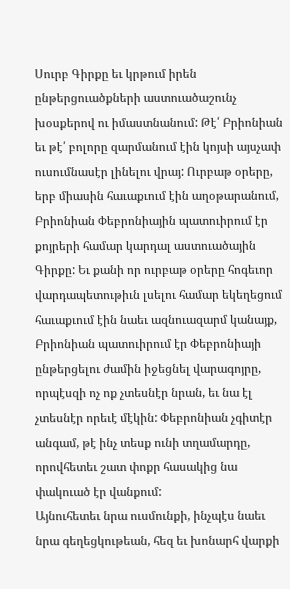Սուրբ Գիրքը եւ կրթում իրեն ընթերցուածքների աստուածաշունչ խօսքերով ու իմաստնանում: Թէ՛ Բրիոնիան եւ թէ՛ բոլորը զարմանում էին կոյսի այսչափ ուսումնասէր լինելու վրայ: Ուրբաթ օրերը, երբ միասին հաւաքւում էին աղօթարանում, Բրիոնիան Փեբրոնիային պատուիրում էր քոյրերի համար կարդալ աստուածային Գիրքը: Եւ քանի որ ուրբաթ օրերը հոգեւոր վարդապետութիւն լսելու համար եկեղեցում հաւաքւում էին նաեւ ազնուազարմ կանայք, Բրիոնիան պատուիրում էր Փեբրոնիայի ընթերցելու ժամին իջեցնել վարագոյրը, որպէսզի ոչ ոք չտեսնէր նրան, եւ նա էլ չտեսնէր որեւէ մէկին: Փեբրոնիան չգիտէր անգամ, թէ ինչ տեսք ունի տղամարդը, որովհետեւ շատ փոքր հասակից նա փակուած էր վանքում:
Այնուհետեւ նրա ուսմունքի, ինչպէս նաեւ նրա գեղեցկութեան, հեզ եւ խոնարհ վարքի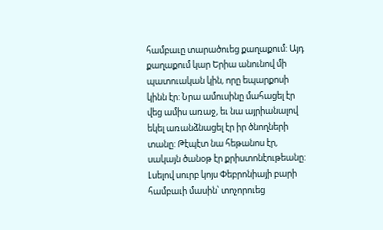համբաւը տարածուեց քաղաքում: Այդ քաղաքում կար Երիա անունով մի պատուական կին, որը եպարքոսի կինն էր: Նրա ամուսինը մահացել էր վեց ամիս առաջ, եւ նա այրիանալով եկել առանձնացել էր իր ծնողների տանը: Թէպէտ նա հեթանոս էր, սակայն ծանօթ էր քրիստոնէութեանը: Լսելով սուրբ կոյս Փեբրոնիայի բարի համբաւի մասին՝ տոչորուեց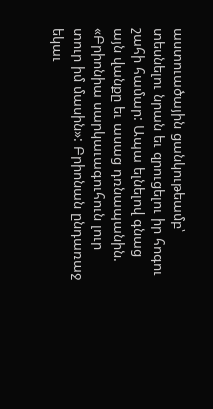աստուածային ցանկութեամբ՝ տեսնելու նրան եւ զրուցելու իր հոգու շահի համար: Ապա ելնելով գնաց այն վանքը եւ ասաց դռնապանին. «Բրիոնիա սարկաւագուհուն լուր տուր իմ մասին»: Բրիոնան ընդառաջ եկաւ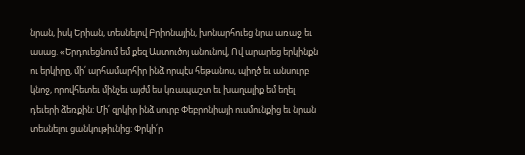նրան, իսկ Երիան, տեսնելով Բրիոնային, խոնարհուեց նրա առաջ եւ ասաց. «Երդուեցնում եմ քեզ Աստուծոյ անունով, Ով արարեց երկինքն ու երկիրը, մի՛ արհամարհիր ինձ որպէս հեթանոս, պիղծ եւ անսուրբ կնոջ, որովհետեւ մինչեւ այժմ ես կռապաշտ եւ խաղալիք եմ եղել դեւերի ձեռքին: Մի՛ զրկիր ինձ սուրբ Փեբրոնիայի ուսմունքից եւ նրան տեսնելու ցանկութիւնից: Փրկի՛ր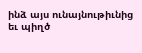ինձ այս ունայնութիւնից եւ պիղծ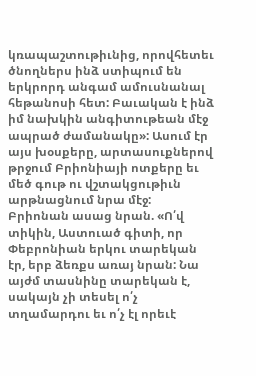կռապաշտութիւնից, որովհետեւ ծնողներս ինձ ստիպում են երկրորդ անգամ ամուսնանալ հեթանոսի հետ: Բաւական է ինձ իմ նախկին անգիտութեան մէջ ապրած ժամանակը»: Ասում էր այս խօսքերը, արտասուքներով թրջում Բրիոնիայի ոտքերը եւ մեծ գութ ու վշտակցութիւն արթնացնում նրա մէջ:
Բրիոնան ասաց նրան. «Ո՛վ տիկին, Աստուած գիտի, որ Փեբրոնիան երկու տարեկան էր, երբ ձեռքս առայ նրան: Նա այժմ տասնինը տարեկան է, սակայն չի տեսել ո՛չ տղամարդու եւ ո՛չ էլ որեւէ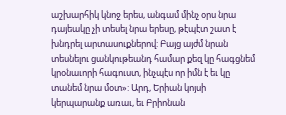աշխարհիկ կնոջ երես, անգամ մինչ օրս նրա դայեակը չի տեսել նրա երեսը, թէպէտ շատ է խնդրել արտասուքներով: Բայց այժմ նրան տեսնելու ցանկութեանդ համար քեզ կը հագցնեմ կրօնաւորի հագուստ, ինչպէս որ իմն է եւ կը տանեմ նրա մօտ»: Արդ, Երիան կոյսի կերպարանք առաւ, եւ Բրիոնան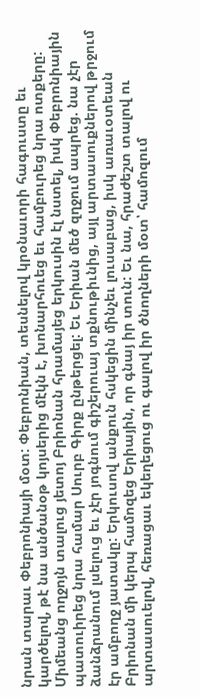նրան տարաւ Փեբրոնիայի մօտ: Փեբրոնիան, տեսնելով կրօնաւորի հագուստը եւ կարծելով, թէ նա անծանօթ կոյսերից մէկն է, խոնարհուեց եւ համբուրեց նրա ոտքերը: Միմեանց ողջոյն տալուց յետոյ Բրիոնան հրամայեց երկուսին էլ նստել, իսկ Փեբրոնիային պատուիրեց նրա համար Սուրբ Գիրք ընթերցել: Եւ Երիան մեծ զղջում ապրեց. նա չէր ձանձրանում լսելուց եւ չէր յոգնում գիշերուայ տքնութիւնից, այլ արտասուքներով թրջում էր ամբողջ յատակը: Երկուսով անքուն հսկեցին մինչեւ լուսաբաց, իսկ առաւօտեան Բրիոնան մի կերպ համոզեց Երիային, որ գնայ իր տուն: Եւ նա, հրաժեշտ տալով ու արտասուելով, հեռացաւ եկեղեցուց ու գալով իր ծնողների մօտ՝ համոզում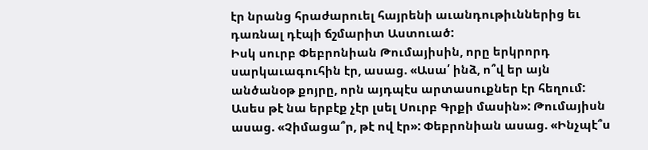էր նրանց հրաժարուել հայրենի աւանդութիւններից եւ դառնալ դէպի ճշմարիտ Աստուած:
Իսկ սուրբ Փեբրոնիան Թումայիսին, որը երկրորդ սարկաւագուհին էր, ասաց. «Ասա՛ ինձ, ո՞վ եր այն անծանօթ քոյրը, որն այդպէս արտասուքներ էր հեղում: Ասես թէ նա երբէք չէր լսել Սուրբ Գրքի մասին»: Թումայիսն ասաց. «Չիմացա՞ր, թէ ով էր»: Փեբրոնիան ասաց. «Ինչպէ՞ս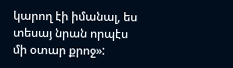կարող էի իմանալ, ես տեսայ նրան որպէս մի օտար քրոջ»: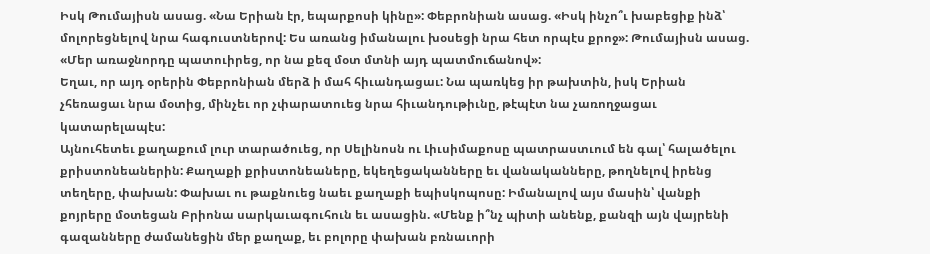Իսկ Թումայիսն ասաց. «Նա Երիան էր, եպարքոսի կինը»: Փեբրոնիան ասաց. «Իսկ ինչո՞ւ խաբեցիք ինձ՝ մոլորեցնելով նրա հագուստներով: Ես առանց իմանալու խօսեցի նրա հետ որպէս քրոջ»: Թումայիսն ասաց. «Մեր առաջնորդը պատուիրեց, որ նա քեզ մօտ մտնի այդ պատմուճանով»:
Եղաւ, որ այդ օրերին Փեբրոնիան մերձ ի մահ հիւանդացաւ: Նա պառկեց իր թախտին, իսկ Երիան չհեռացաւ նրա մօտից, մինչեւ որ չփարատուեց նրա հիւանդութիւնը, թէպէտ նա չառողջացաւ կատարելապէս:
Այնուհետեւ քաղաքում լուր տարածուեց, որ Սելինոսն ու Լիւսիմաքոսը պատրաստւում են գալ՝ հալածելու քրիստոնեաներին: Քաղաքի քրիստոնեաները, եկեղեցականները եւ վանականները, թողնելով իրենց տեղերը, փախան: Փախաւ ու թաքնուեց նաեւ քաղաքի եպիսկոպոսը: Իմանալով այս մասին՝ վանքի քոյրերը մօտեցան Բրիոնա սարկաւագուհուն եւ ասացին. «Մենք ի՞նչ պիտի անենք, քանզի այն վայրենի գազանները ժամանեցին մեր քաղաք, եւ բոլորը փախան բռնաւորի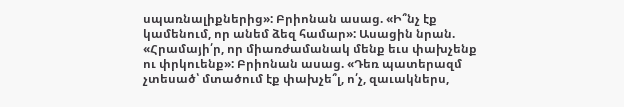սպառնալիքներից»: Բրիոնան ասաց. «Ի՞նչ էք կամենում, որ անեմ ձեզ համար»: Ասացին նրան. «Հրամայի՛ր, որ միառժամանակ մենք եւս փախչենք ու փրկուենք»: Բրիոնան ասաց. «Դեռ պատերազմ չտեսած՝ մտածում էք փախչե՞լ, ո՛չ, զաւակներս,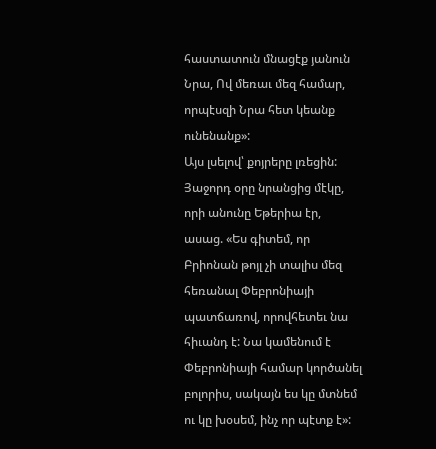հաստատուն մնացէք յանուն Նրա, Ով մեռաւ մեզ համար, որպէսզի Նրա հետ կեանք ունենանք»:
Այս լսելով՝ քոյրերը լռեցին: Յաջորդ օրը նրանցից մէկը, որի անունը Եթերիա էր, ասաց. «Ես գիտեմ, որ Բրիոնան թոյլ չի տալիս մեզ հեռանալ Փեբրոնիայի պատճառով, որովհետեւ նա հիւանդ է: Նա կամենում է Փեբրոնիայի համար կործանել բոլորիս, սակայն ես կը մտնեմ ու կը խօսեմ, ինչ որ պէտք է»: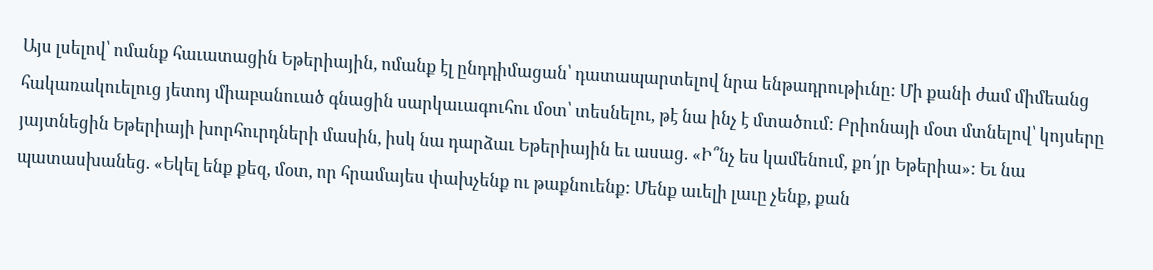Այս լսելով՝ ոմանք հաւատացին Եթերիային, ոմանք էլ ընդդիմացան՝ դատապարտելով նրա ենթադրութիւնը: Մի քանի ժամ միմեանց հակառակուելուց յետոյ միաբանուած գնացին սարկաւագուհու մօտ՝ տեսնելու, թէ նա ինչ է մտածում: Բրիոնայի մօտ մտնելով՝ կոյսերը յայտնեցին Եթերիայի խորհուրդների մասին, իսկ նա դարձաւ Եթերիային եւ ասաց. «Ի՞նչ ես կամենում, քո՛յր Եթերիա»: Եւ նա պատասխանեց. «Եկել ենք քեզ, մօտ, որ հրամայես փախչենք ու թաքնուենք: Մենք աւելի լաւը չենք, քան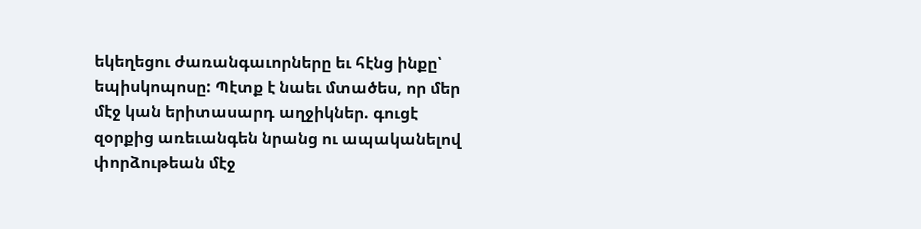եկեղեցու ժառանգաւորները եւ հէնց ինքը՝ եպիսկոպոսը: Պէտք է նաեւ մտածես, որ մեր մէջ կան երիտասարդ աղջիկներ. գուցէ զօրքից առեւանգեն նրանց ու ապականելով փորձութեան մէջ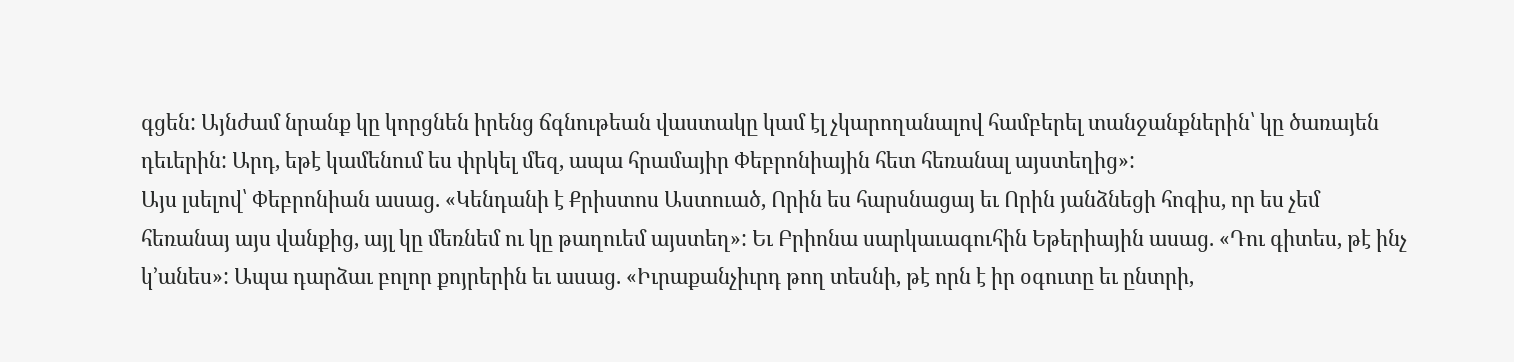գցեն: Այնժամ նրանք կը կորցնեն իրենց ճգնութեան վաստակը կամ էլ չկարողանալով համբերել տանջանքներին՝ կը ծառայեն դեւերին: Արդ, եթէ կամենում ես փրկել մեզ, ապա հրամայիր Փեբրոնիային հետ հեռանալ այստեղից»:
Այս լսելով՝ Փեբրոնիան ասաց. «Կենդանի է Քրիստոս Աստուած, Որին ես հարսնացայ եւ Որին յանձնեցի հոգիս, որ ես չեմ հեռանայ այս վանքից, այլ կը մեռնեմ ու կը թաղուեմ այստեղ»: Եւ Բրիոնա սարկաւագուհին Եթերիային ասաց. «Դու գիտես, թէ ինչ կ՚անես»: Ապա դարձաւ բոլոր քոյրերին եւ ասաց. «Իւրաքանչիւրդ թող տեսնի, թէ որն է իր օգուտը եւ ընտրի,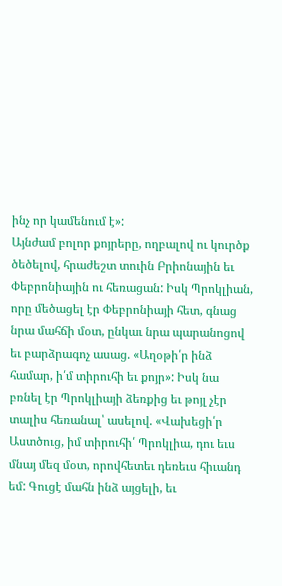ինչ որ կամենում է»:
Այնժամ բոլոր քոյրերը, ողբալով ու կուրծք ծեծելով, հրաժեշտ տուին Բրիոնային եւ Փեբրոնիային ու հեռացան: Իսկ Պրոկլիան, որը մեծացել էր Փեբրոնիայի հետ, գնաց նրա մահճի մօտ, ընկաւ նրա պարանոցով եւ բարձրագոչ ասաց. «Աղօթի՛ր ինձ համար, ի՛մ տիրուհի եւ քոյր»: Իսկ նա բռնել էր Պրոկլիայի ձեռքից եւ թոյլ չէր տալիս հեռանալ՝ ասելով. «Վախեցի՛ր Աստծուց, իմ տիրուհի՛ Պրոկլիա, դու եւս մնայ մեզ մօտ, որովհետեւ դեռեւս հիւանդ եմ: Գուցէ մահն ինձ այցելի, եւ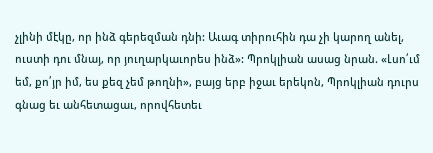չլինի մէկը, որ ինձ գերեզման դնի: Աւագ տիրուհին դա չի կարող անել, ուստի դու մնայ, որ յուղարկաւորես ինձ»: Պրոկլիան ասաց նրան. «Լսո՛ւմ եմ, քո՛յր իմ, ես քեզ չեմ թողնի», բայց երբ իջաւ երեկոն, Պրոկլիան դուրս գնաց եւ անհետացաւ, որովհետեւ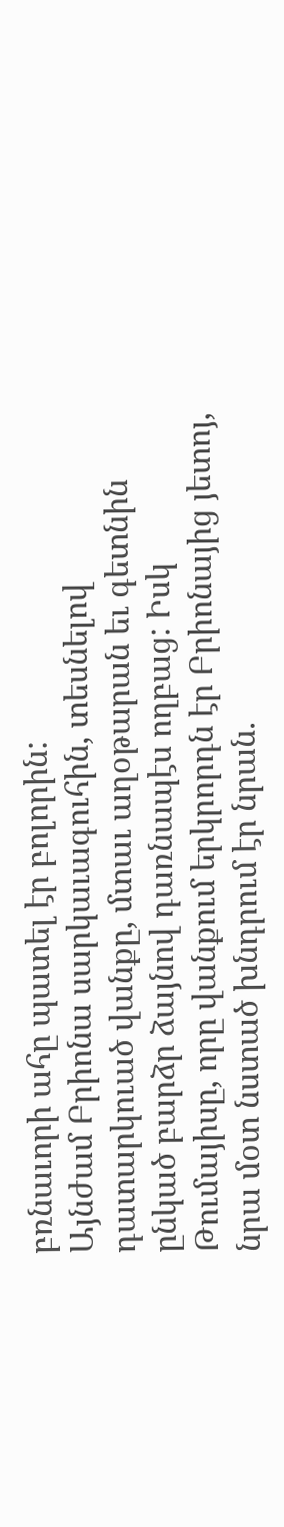բռնաւորի ահը պատել էր բոլորին:
Այնժամ Բրիոնա սարկաւագուհին, տեսնելով դատարկուած վանքը, մտաւ աղօթարան եւ գետնին ընկած բարձր ձայնով դառնապէս ողբաց: Իսկ Թումայիսը, որը վանքում երկրորդն էր Բրիոնայից յետոյ, նրա մօտ նստած խնդրում էր նրան.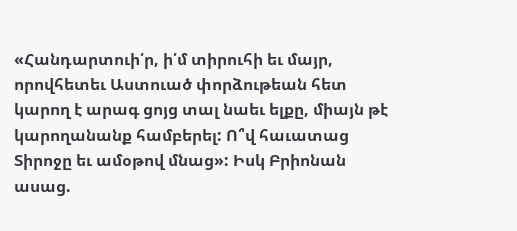«Հանդարտուի՛ր, ի՛մ տիրուհի եւ մայր, որովհետեւ Աստուած փորձութեան հետ կարող է արագ ցոյց տալ նաեւ ելքը, միայն թէ կարողանանք համբերել: Ո՞վ հաւատաց Տիրոջը եւ ամօթով մնաց»: Իսկ Բրիոնան ասաց.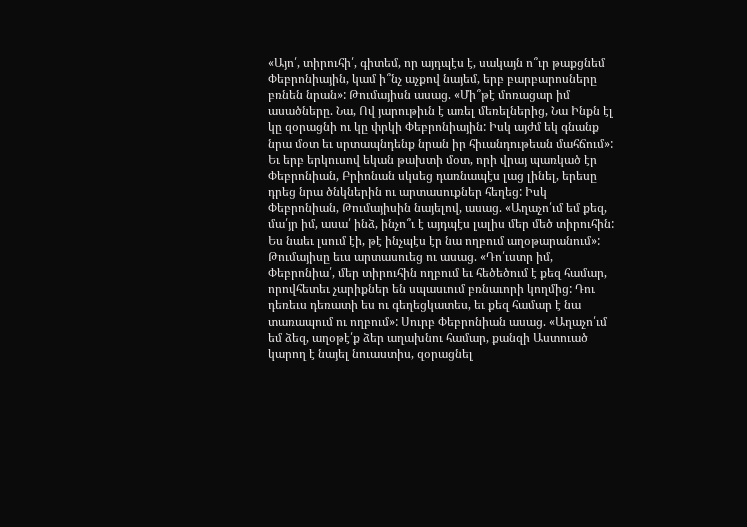«Այո՛, տիրուհի՛, գիտեմ, որ այդպէս է, սակայն ո՞ւր թաքցնեմ Փեբրոնիային, կամ ի՞նչ աչքով նայեմ, երբ բարբարոսները բռնեն նրան»: Թումայիսն ասաց. «Մի՞թէ մոռացար իմ ասածները. Նա, Ով յարութիւն է առել մեռելներից, Նա Ինքն էլ կը զօրացնի ու կը փրկի Փեբրոնիային: Իսկ այժմ եկ գնանք նրա մօտ եւ սրտապնդենք նրան իր հիւանդութեան մահճում»:
Եւ երբ երկուսով եկան թախտի մօտ, որի վրայ պառկած էր Փեբրոնիան, Բրիոնան սկսեց դառնապէս լաց լինել, երեսը դրեց նրա ծնկներին ու արտասուքներ հեղեց: Իսկ Փեբրոնիան, Թումայիսին նայելով, ասաց. «Աղաչո՛ւմ եմ քեզ, մա՛յր իմ, ասա՛ ինձ, ինչո՞ւ է այդպէս լալիս մեր մեծ տիրուհին: Ես նաեւ լսում էի, թէ ինչպէս էր նա ողբում աղօթարանում»: Թումայիսը եւս արտասուեց ու ասաց. «Դո՛ւստր իմ, Փեբրոնիա՛, մեր տիրուհին ողբում եւ հեծեծում է քեզ համար, որովհետեւ չարիքներ են սպասւում բռնաւորի կողմից: Դու դեռեւս դեռատի ես ու գեղեցկատես, եւ քեզ համար է նա տառապում ու ողբում»: Սուրբ Փեբրոնիան ասաց. «Աղաչո՛ւմ եմ ձեզ, աղօթէ՛ք ձեր աղախնու համար, քանզի Աստուած կարող է նայել նուաստիս, զօրացնել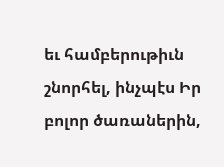եւ համբերութիւն շնորհել, ինչպէս Իր բոլոր ծառաներին,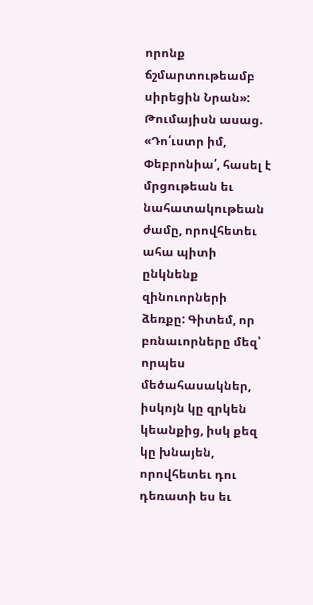որոնք ճշմարտութեամբ սիրեցին Նրան»: Թումայիսն ասաց. «Դո՛ւստր իմ, Փեբրոնիա՛, հասել է մրցութեան եւ նահատակութեան ժամը, որովհետեւ ահա պիտի ընկնենք զինուորների ձեռքը: Գիտեմ, որ բռնաւորները մեզ՝ որպես մեծահասակներ, իսկոյն կը զրկեն կեանքից, իսկ քեզ կը խնայեն, որովհետեւ դու դեռատի ես եւ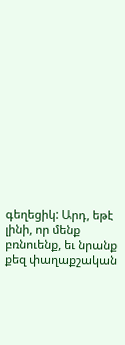գեղեցիկ: Արդ, եթէ լինի, որ մենք բռնուենք, եւ նրանք քեզ փաղաքշական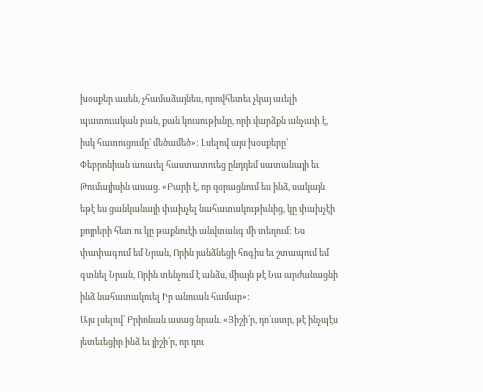խօսքեր ասեն, չհամաձայնես, որովհետեւ չկայ աւելի պատուական բան, քան կուսութիւնը, որի վարձքն անչափ է, իսկ հատուցումը՝ մեծամեծ»: Լսելով այս խօսքերը՝ Փեբրոնիան առաւել հաստատուեց ընդդեմ սատանայի եւ Թումայիսին ասաց. «Բարի է, որ զօրացնում ես ինձ, սակայն եթէ ես ցանկանայի փախչել նահատակութիւնից, կը փախչէի քոյրերի հետ ու կը թաքնուէի անվտանգ մի տեղում: Ես փափագում եմ Նրան, Որին յանձնեցի հոգիս եւ շտապում եմ գտնել Նրան, Որին տենչում է անձս, միայն թէ Նա արժանացնի ինձ նահատակուել Իր անուան համար»:
Այս լսելով՝ Բրիոնան ասաց նրան. «Յիշի՛ր, դո՛ւստր, թէ ինչպէս յետեւեցիր ինձ եւ յիշի՛ր, որ դու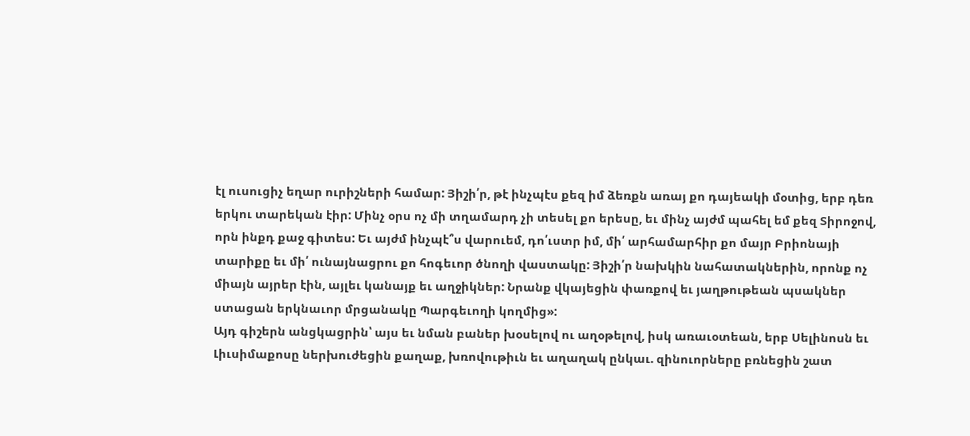էլ ուսուցիչ եղար ուրիշների համար: Յիշի՛ր, թէ ինչպէս քեզ իմ ձեռքն առայ քո դայեակի մօտից, երբ դեռ երկու տարեկան էիր: Մինչ օրս ոչ մի տղամարդ չի տեսել քո երեսը, եւ մինչ այժմ պահել եմ քեզ Տիրոջով, որն ինքդ քաջ գիտես: Եւ այժմ ինչպէ՞ս վարուեմ, դո՛ւստր իմ, մի՛ արհամարհիր քո մայր Բրիոնայի տարիքը եւ մի՛ ունայնացրու քո հոգեւոր ծնողի վաստակը: Յիշի՛ր նախկին նահատակներին, որոնք ոչ միայն այրեր էին, այլեւ կանայք եւ աղջիկներ: Նրանք վկայեցին փառքով եւ յաղթութեան պսակներ ստացան երկնաւոր մրցանակը Պարգեւողի կողմից»:
Այդ գիշերն անցկացրին՝ այս եւ նման բաներ խօսելով ու աղօթելով, իսկ առաւօտեան, երբ Սելինոսն եւ Լիւսիմաքոսը ներխուժեցին քաղաք, խռովութիւն եւ աղաղակ ընկաւ. զինուորները բռնեցին շատ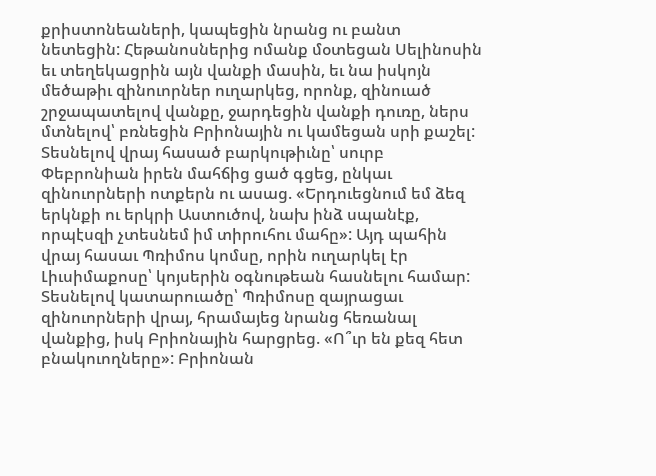քրիստոնեաների, կապեցին նրանց ու բանտ նետեցին: Հեթանոսներից ոմանք մօտեցան Սելինոսին եւ տեղեկացրին այն վանքի մասին, եւ նա իսկոյն մեծաթիւ զինուորներ ուղարկեց, որոնք, զինուած շրջապատելով վանքը, ջարդեցին վանքի դուռը, ներս մտնելով՝ բռնեցին Բրիոնային ու կամեցան սրի քաշել: Տեսնելով վրայ հասած բարկութիւնը՝ սուրբ Փեբրոնիան իրեն մահճից ցած գցեց, ընկաւ զինուորների ոտքերն ու ասաց. «Երդուեցնում եմ ձեզ երկնքի ու երկրի Աստուծով, նախ ինձ սպանէք, որպէսզի չտեսնեմ իմ տիրուհու մահը»: Այդ պահին վրայ հասաւ Պռիմոս կոմսը, որին ուղարկել էր Լիւսիմաքոսը՝ կոյսերին օգնութեան հասնելու համար: Տեսնելով կատարուածը՝ Պռիմոսը զայրացաւ զինուորների վրայ, հրամայեց նրանց հեռանալ վանքից, իսկ Բրիոնային հարցրեց. «Ո՞ւր են քեզ հետ բնակուողները»: Բրիոնան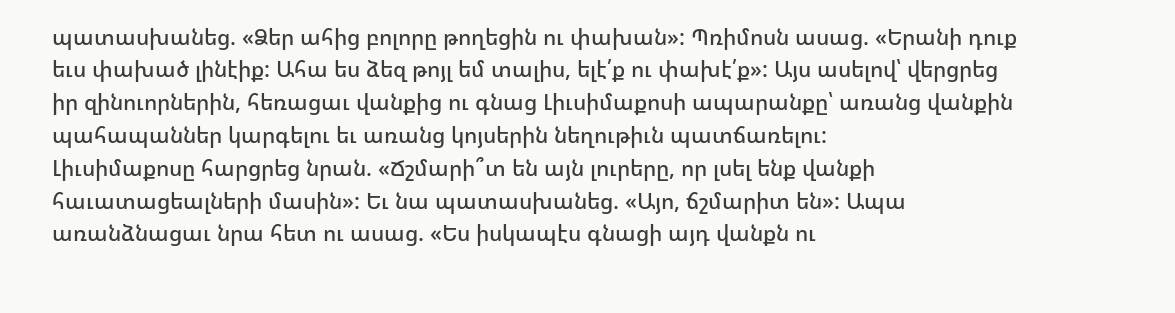պատասխանեց. «Ձեր ահից բոլորը թողեցին ու փախան»: Պռիմոսն ասաց. «Երանի դուք եւս փախած լինէիք: Ահա ես ձեզ թոյլ եմ տալիս, ելէ՛ք ու փախէ՛ք»: Այս ասելով՝ վերցրեց իր զինուորներին, հեռացաւ վանքից ու գնաց Լիւսիմաքոսի ապարանքը՝ առանց վանքին պահապաններ կարգելու եւ առանց կոյսերին նեղութիւն պատճառելու:
Լիւսիմաքոսը հարցրեց նրան. «Ճշմարի՞տ են այն լուրերը, որ լսել ենք վանքի հաւատացեալների մասին»: Եւ նա պատասխանեց. «Այո, ճշմարիտ են»: Ապա առանձնացաւ նրա հետ ու ասաց. «Ես իսկապէս գնացի այդ վանքն ու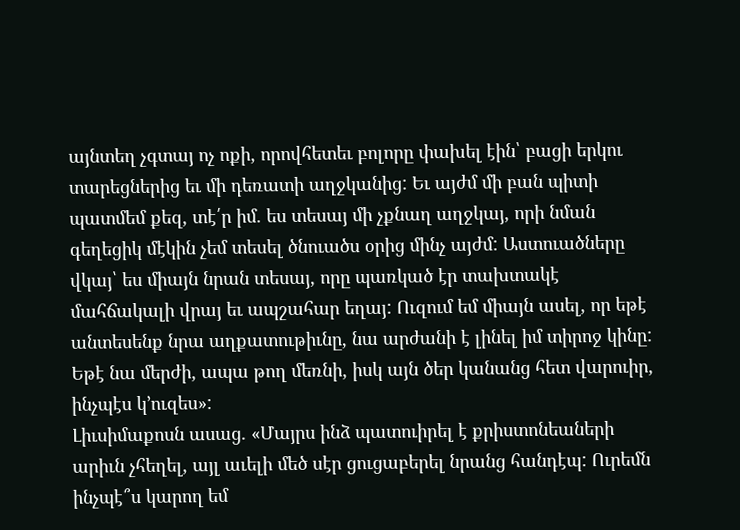այնտեղ չգտայ ոչ ոքի, որովհետեւ բոլորը փախել էին՝ բացի երկու տարեցներից եւ մի դեռատի աղջկանից: Եւ այժմ մի բան պիտի պատմեմ քեզ, տէ՛ր իմ. ես տեսայ մի չքնաղ աղջկայ, որի նման գեղեցիկ մէկին չեմ տեսել ծնուածս օրից մինչ այժմ: Աստուածները վկայ՝ ես միայն նրան տեսայ, որը պառկած էր տախտակէ մահճակալի վրայ եւ ապշահար եղայ: Ուզում եմ միայն ասել, որ եթէ անտեսենք նրա աղքատութիւնը, նա արժանի է լինել իմ տիրոջ կինը: Եթէ նա մերժի, ապա թող մեռնի, իսկ այն ծեր կանանց հետ վարուիր, ինչպէս կ՚ուզես»:
Լիւսիմաքոսն ասաց. «Մայրս ինձ պատուիրել է քրիստոնեաների արիւն չհեղել, այլ աւելի մեծ սէր ցուցաբերել նրանց հանդէպ: Ուրեմն ինչպէ՞ս կարող եմ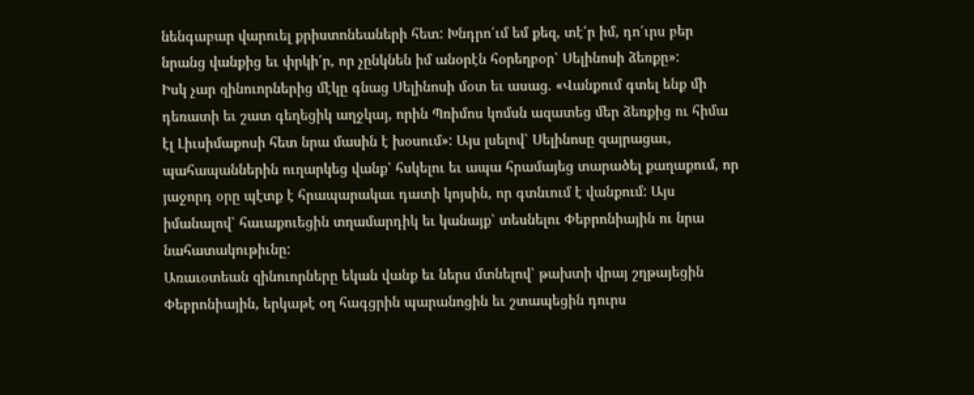նենգաբար վարուել քրիստոնեաների հետ: Խնդրո՛ւմ եմ քեզ, տէ՛ր իմ, դո՛ւրս բեր նրանց վանքից եւ փրկի՛ր, որ չընկնեն իմ անօրէն հօրեղբօր՝ Սելինոսի ձեռքը»:
Իսկ չար զինուորներից մէկը գնաց Սելինոսի մօտ եւ ասաց. «Վանքում գտել ենք մի դեռատի եւ շատ գեղեցիկ աղջկայ, որին Պռիմոս կոմսն ազատեց մեր ձեռքից ու հիմա էլ Լիւսիմաքոսի հետ նրա մասին է խօսում»: Այս լսելով՝ Սելինոսը զայրացաւ, պահապաններին ուղարկեց վանք՝ հսկելու եւ ապա հրամայեց տարածել քաղաքում, որ յաջորդ օրը պէտք է հրապարակաւ դատի կոյսին, որ գտնւում է վանքում: Այս իմանալով՝ հաւաքուեցին տղամարդիկ եւ կանայք՝ տեսնելու Փեբրոնիային ու նրա նահատակութիւնը:
Առաւօտեան զինուորները եկան վանք եւ ներս մտնելով՝ թախտի վրայ շղթայեցին Փեբրոնիային, երկաթէ օղ հագցրին պարանոցին եւ շտապեցին դուրս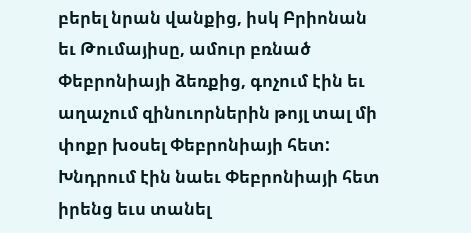բերել նրան վանքից, իսկ Բրիոնան եւ Թումայիսը, ամուր բռնած Փեբրոնիայի ձեռքից, գոչում էին եւ աղաչում զինուորներին թոյլ տալ մի փոքր խօսել Փեբրոնիայի հետ: Խնդրում էին նաեւ Փեբրոնիայի հետ իրենց եւս տանել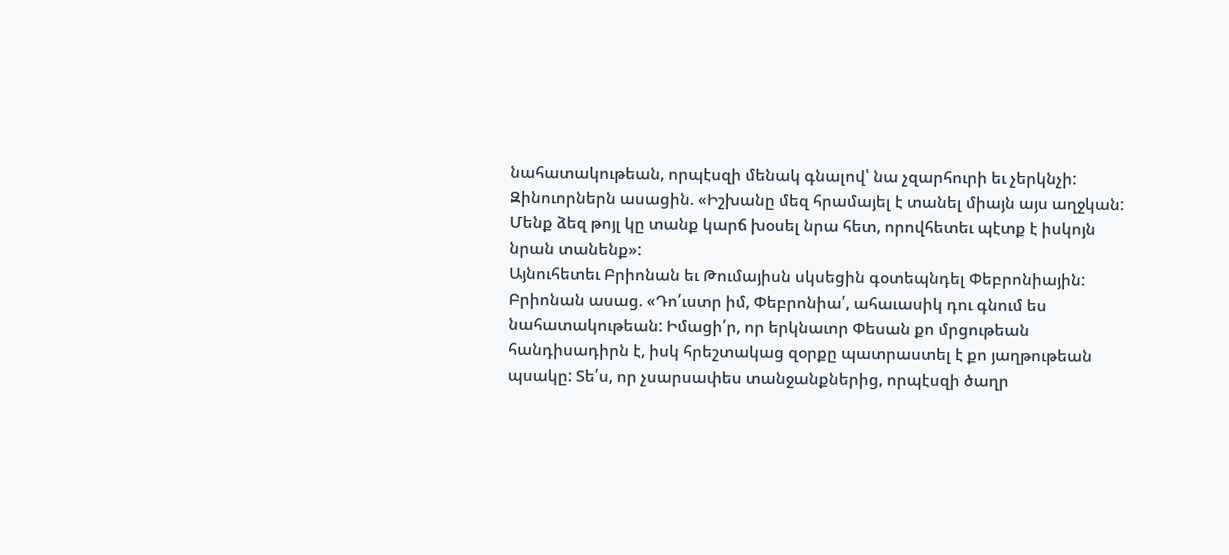նահատակութեան, որպէսզի մենակ գնալով՝ նա չզարհուրի եւ չերկնչի: Զինուորներն ասացին. «Իշխանը մեզ հրամայել է տանել միայն այս աղջկան: Մենք ձեզ թոյլ կը տանք կարճ խօսել նրա հետ, որովհետեւ պէտք է իսկոյն նրան տանենք»:
Այնուհետեւ Բրիոնան եւ Թումայիսն սկսեցին գօտեպնդել Փեբրոնիային: Բրիոնան ասաց. «Դո՛ւստր իմ, Փեբրոնիա՛, ահաւասիկ դու գնում ես նահատակութեան: Իմացի՛ր, որ երկնաւոր Փեսան քո մրցութեան հանդիսադիրն է, իսկ հրեշտակաց զօրքը պատրաստել է քո յաղթութեան պսակը: Տե՛ս, որ չսարսափես տանջանքներից, որպէսզի ծաղր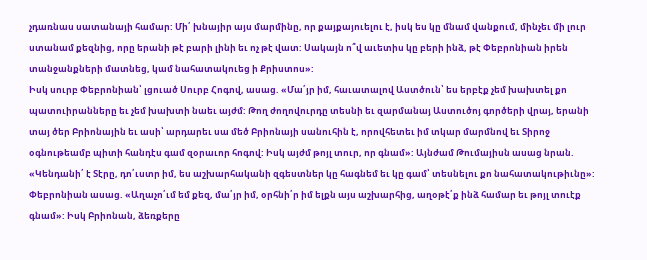չդառնաս սատանայի համար: Մի՛ խնայիր այս մարմինը, որ քայքայուելու է, իսկ ես կը մնամ վանքում, մինչեւ մի լուր ստանամ քեզնից, որը երանի թէ բարի լինի եւ ոչ թէ վատ: Սակայն ո՞վ աւետիս կը բերի ինձ, թէ Փեբրոնիան իրեն տանջանքների մատնեց, կամ նահատակուեց ի Քրիստոս»:
Իսկ սուրբ Փեբրոնիան՝ լցուած Սուրբ Հոգով, ասաց. «Մա՛յր իմ, հաւատալով Աստծուն՝ ես երբէք չեմ խախտել քո պատուիրանները եւ չեմ խախտի նաեւ այժմ: Թող ժողովուրդը տեսնի եւ զարմանայ Աստուծոյ գործերի վրայ, երանի տայ ծեր Բրիոնային եւ ասի՝ արդարեւ սա մեծ Բրիոնայի սանուհին է, որովհետեւ իմ տկար մարմնով եւ Տիրոջ օգնութեամբ պիտի հանդէս գամ զօրաւոր հոգով: Իսկ այժմ թոյլ տուր, որ գնամ»: Այնժամ Թումայիսն ասաց նրան. «Կենդանի՛ է Տէրը, դո՛ւստր իմ, ես աշխարհականի զգեստներ կը հագնեմ եւ կը գամ՝ տեսնելու քո նահատակութիւնը»: Փեբրոնիան ասաց. «Աղաչո՛ւմ եմ քեզ, մա՛յր իմ, օրհնի՛ր իմ ելքն այս աշխարհից, աղօթէ՛ք ինձ համար եւ թոյլ տուէք գնամ»: Իսկ Բրիոնան, ձեռքերը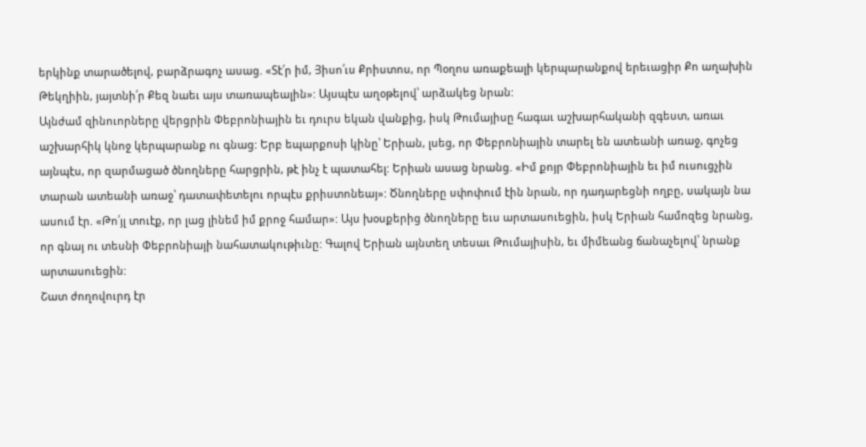երկինք տարածելով, բարձրագոչ ասաց. «Տէ՛ր իմ, Յիսո՛ւս Քրիստոս, որ Պօղոս առաքեալի կերպարանքով երեւացիր Քո աղախին Թեկղիին, յայտնի՛ր Քեզ նաեւ այս տառապեալին»: Այսպէս աղօթելով՝ արձակեց նրան:
Այնժամ զինուորները վերցրին Փեբրոնիային եւ դուրս եկան վանքից, իսկ Թումայիսը հագաւ աշխարհականի զգեստ, առաւ աշխարհիկ կնոջ կերպարանք ու գնաց: Երբ եպարքոսի կինը՝ Երիան, լսեց, որ Փեբրոնիային տարել են ատեանի առաջ, գոչեց այնպէս, որ զարմացած ծնողները հարցրին, թէ ինչ է պատահել: Երիան ասաց նրանց. «Իմ քոյր Փեբրոնիային եւ իմ ուսուցչին տարան ատեանի առաջ՝ դատափետելու որպէս քրիստոնեայ»: Ծնողները սփոփում էին նրան, որ դադարեցնի ողբը, սակայն նա ասում էր. «Թո՛յլ տուէք, որ լաց լինեմ իմ քրոջ համար»: Այս խօսքերից ծնողները եւս արտասուեցին, իսկ Երիան համոզեց նրանց, որ գնայ ու տեսնի Փեբրոնիայի նահատակութիւնը: Գալով Երիան այնտեղ տեսաւ Թումայիսին, եւ միմեանց ճանաչելով՝ նրանք արտասուեցին:
Շատ ժողովուրդ էր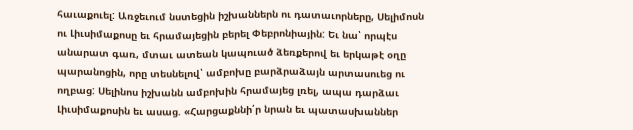հաւաքուել: Առջեւում նստեցին իշխաններն ու դատաւորները, Սելիմոսն ու Լիւսիմաքոսը եւ հրամայեցին բերել Փեբրոնիային: Եւ նա՝ որպէս անարատ գառ, մտաւ ատեան կապուած ձեռքերով եւ երկաթէ օղը պարանոցին, որը տեսնելով՝ ամբոխը բարձրաձայն արտասուեց ու ողբաց: Սելինոս իշխանն ամբոխին հրամայեց լռել, ապա դարձաւ Լիւսիմաքոսին եւ ասաց. «Հարցաքննի՛ր նրան եւ պատասխաններ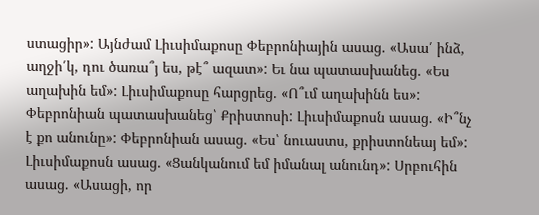ստացիր»: Այնժամ Լիւսիմաքոսը Փեբրոնիային ասաց. «Ասա՛ ինձ, աղջի՛կ, դու ծառա՞յ ես, թէ՞ ազատ»: Եւ նա պատասխանեց. «Ես աղախին եմ»: Լիւսիմաքոսը հարցրեց. «Ո՞ւմ աղախինն ես»: Փեբրոնիան պատասխանեց՝ Քրիստոսի: Լիւսիմաքոսն ասաց. «Ի՞նչ է քո անունը»: Փեբրոնիան ասաց. «Ես՝ նուաստս, քրիստոնեայ եմ»: Լիւսիմաքոսն ասաց. «Ցանկանում եմ իմանալ անունդ»: Սրբուհին ասաց. «Ասացի, որ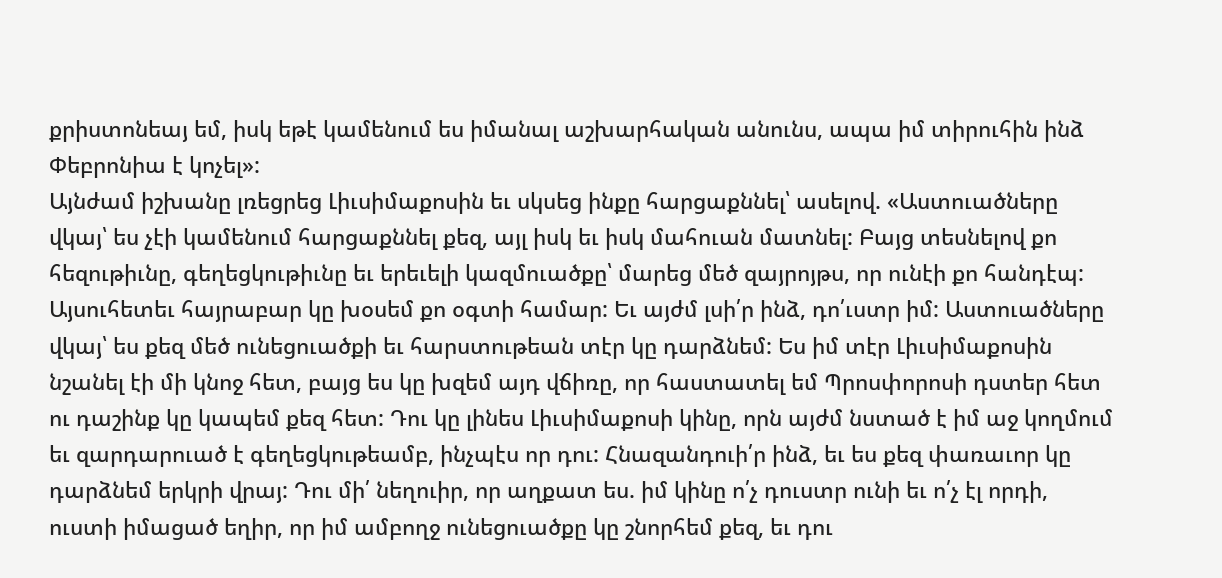քրիստոնեայ եմ, իսկ եթէ կամենում ես իմանալ աշխարհական անունս, ապա իմ տիրուհին ինձ Փեբրոնիա է կոչել»:
Այնժամ իշխանը լռեցրեց Լիւսիմաքոսին եւ սկսեց ինքը հարցաքննել՝ ասելով. «Աստուածները վկայ՝ ես չէի կամենում հարցաքննել քեզ, այլ իսկ եւ իսկ մահուան մատնել: Բայց տեսնելով քո հեզութիւնը, գեղեցկութիւնը եւ երեւելի կազմուածքը՝ մարեց մեծ զայրոյթս, որ ունէի քո հանդէպ: Այսուհետեւ հայրաբար կը խօսեմ քո օգտի համար: Եւ այժմ լսի՛ր ինձ, դո՛ւստր իմ: Աստուածները վկայ՝ ես քեզ մեծ ունեցուածքի եւ հարստութեան տէր կը դարձնեմ: Ես իմ տէր Լիւսիմաքոսին նշանել էի մի կնոջ հետ, բայց ես կը խզեմ այդ վճիռը, որ հաստատել եմ Պրոսփորոսի դստեր հետ ու դաշինք կը կապեմ քեզ հետ: Դու կը լինես Լիւսիմաքոսի կինը, որն այժմ նստած է իմ աջ կողմում եւ զարդարուած է գեղեցկութեամբ, ինչպէս որ դու: Հնազանդուի՛ր ինձ, եւ ես քեզ փառաւոր կը դարձնեմ երկրի վրայ: Դու մի՛ նեղուիր, որ աղքատ ես. իմ կինը ո՛չ դուստր ունի եւ ո՛չ էլ որդի, ուստի իմացած եղիր, որ իմ ամբողջ ունեցուածքը կը շնորհեմ քեզ, եւ դու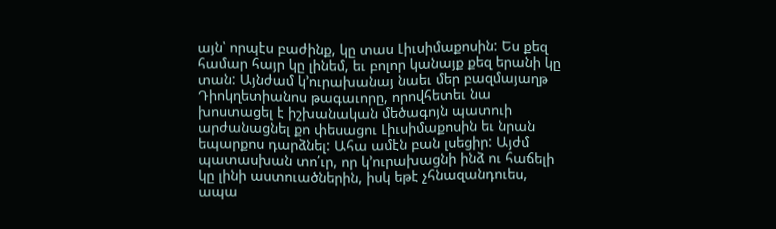այն՝ որպէս բաժինք, կը տաս Լիւսիմաքոսին: Ես քեզ համար հայր կը լինեմ, եւ բոլոր կանայք քեզ երանի կը տան: Այնժամ կ՚ուրախանայ նաեւ մեր բազմայաղթ Դիոկղետիանոս թագաւորը, որովհետեւ նա խոստացել է իշխանական մեծագոյն պատուի արժանացնել քո փեսացու Լիւսիմաքոսին եւ նրան եպարքոս դարձնել: Ահա ամէն բան լսեցիր: Այժմ պատասխան տո՛ւր, որ կ՚ուրախացնի ինձ ու հաճելի կը լինի աստուածներին, իսկ եթէ չհնազանդուես, ապա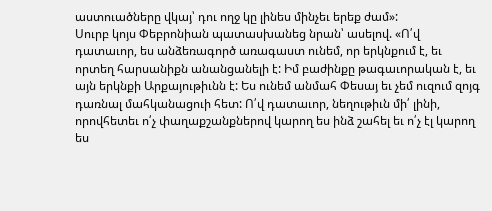աստուածները վկայ՝ դու ողջ կը լինես մինչեւ երեք ժամ»:
Սուրբ կոյս Փեբրոնիան պատասխանեց նրան՝ ասելով. «Ո՛վ դատաւոր, ես անձեռագործ առագաստ ունեմ, որ երկնքում է, եւ որտեղ հարսանիքն անանցանելի է: Իմ բաժինքը թագաւորական է, եւ այն երկնքի Արքայութիւնն է: Ես ունեմ անմահ Փեսայ եւ չեմ ուզում զոյգ դառնալ մահկանացուի հետ: Ո՛վ դատաւոր, նեղութիւն մի՛ լինի, որովհետեւ ո՛չ փաղաքշանքներով կարող ես ինձ շահել եւ ո՛չ էլ կարող ես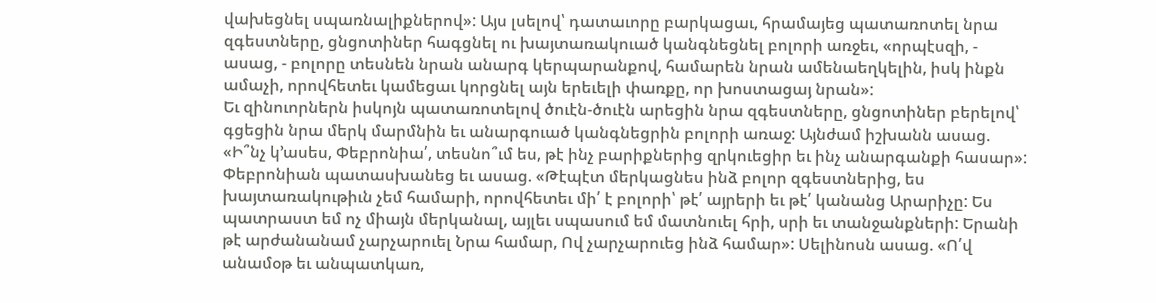վախեցնել սպառնալիքներով»: Այս լսելով՝ դատաւորը բարկացաւ, հրամայեց պատառոտել նրա զգեստները, ցնցոտիներ հագցնել ու խայտառակուած կանգնեցնել բոլորի առջեւ, «որպէսզի, - ասաց, - բոլորը տեսնեն նրան անարգ կերպարանքով, համարեն նրան ամենաեղկելին, իսկ ինքն ամաչի, որովհետեւ կամեցաւ կորցնել այն երեւելի փառքը, որ խոստացայ նրան»:
Եւ զինուորներն իսկոյն պատառոտելով ծուէն-ծուէն արեցին նրա զգեստները, ցնցոտիներ բերելով՝ գցեցին նրա մերկ մարմնին եւ անարգուած կանգնեցրին բոլորի առաջ: Այնժամ իշխանն ասաց. «Ի՞նչ կ՚ասես, Փեբրոնիա՛, տեսնո՞ւմ ես, թէ ինչ բարիքներից զրկուեցիր եւ ինչ անարգանքի հասար»: Փեբրոնիան պատասխանեց եւ ասաց. «Թէպէտ մերկացնես ինձ բոլոր զգեստներից, ես խայտառակութիւն չեմ համարի, որովհետեւ մի՛ է բոլորի՝ թէ՛ այրերի եւ թէ՛ կանանց Արարիչը: Ես պատրաստ եմ ոչ միայն մերկանալ, այլեւ սպասում եմ մատնուել հրի, սրի եւ տանջանքների: Երանի թէ արժանանամ չարչարուել Նրա համար, Ով չարչարուեց ինձ համար»: Սելինոսն ասաց. «Ո՛վ անամօթ եւ անպատկառ,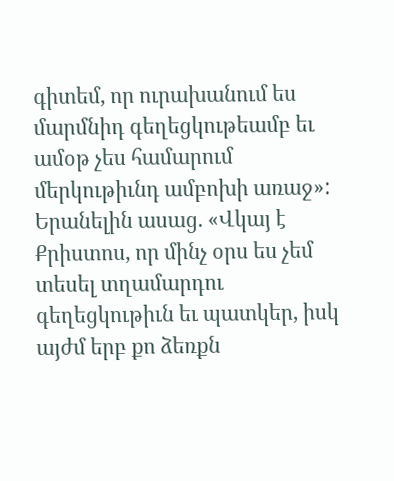գիտեմ, որ ուրախանում ես մարմնիդ գեղեցկութեամբ եւ ամօթ չես համարում մերկութիւնդ ամբոխի առաջ»: Երանելին ասաց. «Վկայ է Քրիստոս, որ մինչ օրս ես չեմ տեսել տղամարդու գեղեցկութիւն եւ պատկեր, իսկ այժմ երբ քո ձեռքն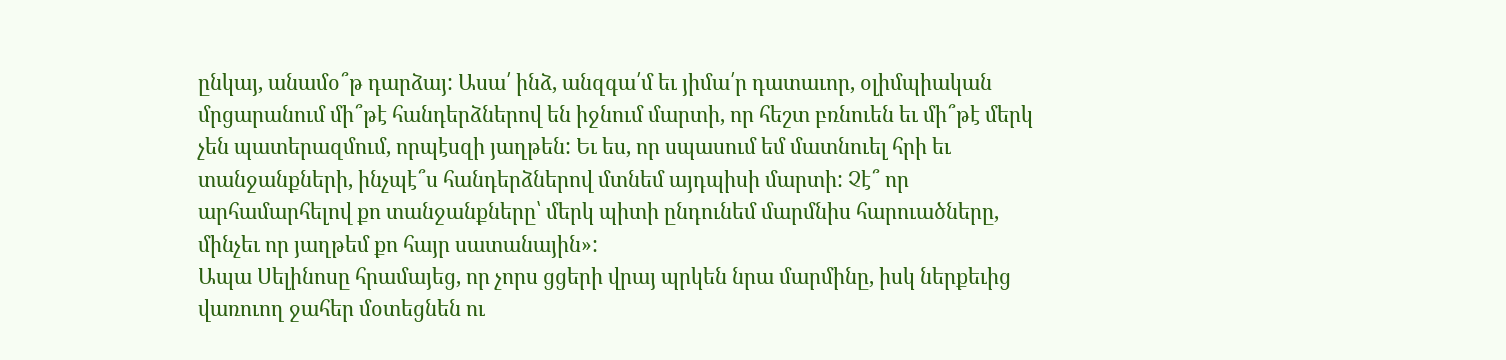ընկայ, անամօ՞թ դարձայ: Ասա՛ ինձ, անզգա՛մ եւ յիմա՛ր դատաւոր, օլիմպիական մրցարանում մի՞թէ հանդերձներով են իջնում մարտի, որ հեշտ բռնուեն եւ մի՞թէ մերկ չեն պատերազմում, որպէսզի յաղթեն: Եւ ես, որ սպասում եմ մատնուել հրի եւ տանջանքների, ինչպէ՞ս հանդերձներով մտնեմ այդպիսի մարտի: Չէ՞ որ արհամարհելով քո տանջանքները՝ մերկ պիտի ընդունեմ մարմնիս հարուածները, մինչեւ որ յաղթեմ քո հայր սատանային»:
Ապա Սելինոսը հրամայեց, որ չորս ցցերի վրայ պրկեն նրա մարմինը, իսկ ներքեւից վառուող ջահեր մօտեցնեն ու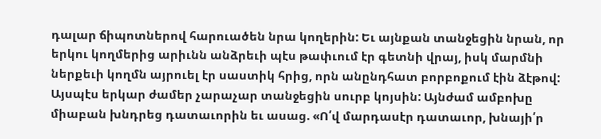դալար ճիպոտներով հարուածեն նրա կողերին: Եւ այնքան տանջեցին նրան, որ երկու կողմերից արիւնն անձրեւի պէս թափւում էր գետնի վրայ, իսկ մարմնի ներքեւի կողմն այրուել էր սաստիկ հրից, որն անընդհատ բորբոքում էին ձէթով: Այսպէս երկար ժամեր չարաչար տանջեցին սուրբ կոյսին: Այնժամ ամբոխը միաբան խնդրեց դատաւորին եւ ասաց. «Ո՛վ մարդասէր դատաւոր, խնայի՛ր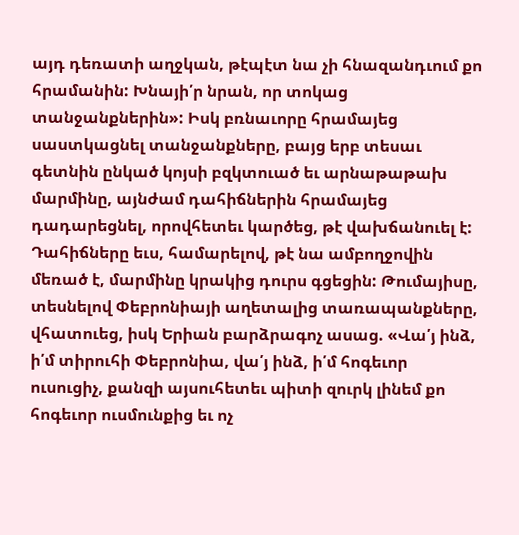այդ դեռատի աղջկան, թէպէտ նա չի հնազանդւում քո հրամանին: Խնայի՛ր նրան, որ տոկաց տանջանքներին»: Իսկ բռնաւորը հրամայեց սաստկացնել տանջանքները, բայց երբ տեսաւ գետնին ընկած կոյսի բզկտուած եւ արնաթաթախ մարմինը, այնժամ դահիճներին հրամայեց դադարեցնել, որովհետեւ կարծեց, թէ վախճանուել է: Դահիճները եւս, համարելով, թէ նա ամբողջովին մեռած է, մարմինը կրակից դուրս գցեցին: Թումայիսը, տեսնելով Փեբրոնիայի աղետալից տառապանքները, վհատուեց, իսկ Երիան բարձրագոչ ասաց. «Վա՛յ ինձ, ի՛մ տիրուհի Փեբրոնիա, վա՛յ ինձ, ի՛մ հոգեւոր ուսուցիչ, քանզի այսուհետեւ պիտի զուրկ լինեմ քո հոգեւոր ուսմունքից եւ ոչ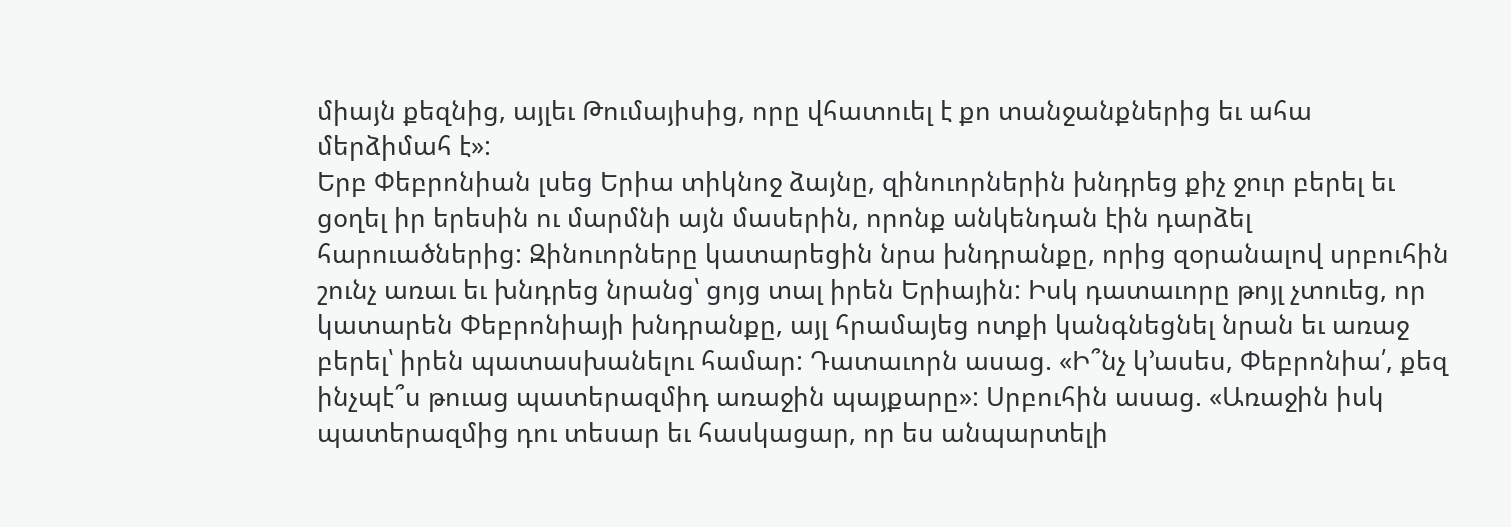միայն քեզնից, այլեւ Թումայիսից, որը վհատուել է քո տանջանքներից եւ ահա մերձիմահ է»:
Երբ Փեբրոնիան լսեց Երիա տիկնոջ ձայնը, զինուորներին խնդրեց քիչ ջուր բերել եւ ցօղել իր երեսին ու մարմնի այն մասերին, որոնք անկենդան էին դարձել հարուածներից: Զինուորները կատարեցին նրա խնդրանքը, որից զօրանալով սրբուհին շունչ առաւ եւ խնդրեց նրանց՝ ցոյց տալ իրեն Երիային: Իսկ դատաւորը թոյլ չտուեց, որ կատարեն Փեբրոնիայի խնդրանքը, այլ հրամայեց ոտքի կանգնեցնել նրան եւ առաջ բերել՝ իրեն պատասխանելու համար: Դատաւորն ասաց. «Ի՞նչ կ՚ասես, Փեբրոնիա՛, քեզ ինչպէ՞ս թուաց պատերազմիդ առաջին պայքարը»: Սրբուհին ասաց. «Առաջին իսկ պատերազմից դու տեսար եւ հասկացար, որ ես անպարտելի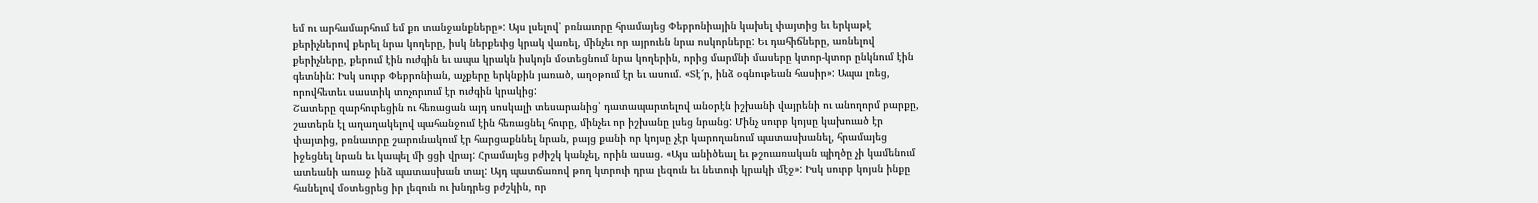եմ ու արհամարհում եմ քո տանջանքները»: Այս լսելով՝ բռնաւորը հրամայեց Փեբրոնիային կախել փայտից եւ երկաթէ քերիչներով քերել նրա կողերը, իսկ ներքեւից կրակ վառել, մինչեւ որ այրուեն նրա ոսկորները: Եւ դահիճները, առնելով քերիչները, քերում էին ուժգին եւ ապա կրակն իսկոյն մօտեցնում նրա կողերին, որից մարմնի մասերը կտոր-կտոր ընկնում էին գետնին: Իսկ սուրբ Փեբրոնիան, աչքերը երկնքին յառած, աղօթում էր եւ ասում. «Տէ՜ր, ինձ օգնութեան հասիր»: Ապա լռեց, որովհետեւ սաստիկ տոչորւում էր ուժգին կրակից:
Շատերը զարհուրեցին ու հեռացան այդ սոսկալի տեսարանից՝ դատապարտելով անօրէն իշխանի վայրենի ու անողորմ բարքը, շատերն էլ աղաղակելով պահանջում էին հեռացնել հուրը, մինչեւ որ իշխանը լսեց նրանց: Մինչ սուրբ կոյսը կախուած էր փայտից, բռնաւորը շարունակում էր հարցաքննել նրան, բայց քանի որ կոյսը չէր կարողանում պատասխանել, հրամայեց իջեցնել նրան եւ կապել մի ցցի վրայ: Հրամայեց բժիշկ կանչել, որին ասաց. «Այս անիծեալ եւ թշուառական պիղծը չի կամենում ատեանի առաջ ինձ պատասխան տալ: Այդ պատճառով թող կտրուի դրա լեզուն եւ նետուի կրակի մէջ»: Իսկ սուրբ կոյսն ինքը հանելով մօտեցրեց իր լեզուն ու խնդրեց բժշկին, որ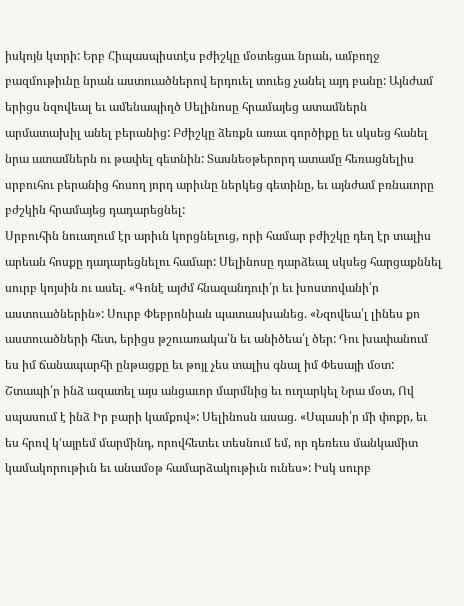իսկոյն կտրի: Երբ Հիպասպիստէս բժիշկը մօտեցաւ նրան, ամբողջ բազմութիւնը նրան աստուածներով երդուել տուեց չանել այդ բանը: Այնժամ երիցս նզովեալ եւ ամենապիղծ Սելինոսը հրամայեց ատամներն արմատախիլ անել բերանից: Բժիշկը ձեռքն առաւ գործիքը եւ սկսեց հանել նրա ատամներն ու թափել գետնին: Տասնեօթերորդ ատամը հեռացնելիս սրբուհու բերանից հոսող յորդ արիւնը ներկեց գետինը, եւ այնժամ բռնաւորը բժշկին հրամայեց դադարեցնել:
Սրբուհին նուաղում էր արիւն կորցնելուց, որի համար բժիշկը դեղ էր տալիս արեան հոսքը դադարեցնելու համար: Սելինոսը դարձեալ սկսեց հարցաքննել սուրբ կոյսին ու ասել. «Գոնէ այժմ հնազանդուի՛ր եւ խոստովանի՛ր աստուածներին»: Սուրբ Փեբրոնիան պատասխանեց. «Նզովեա՛լ լինես քո աստուածների հետ, երիցս թշուառակա՛ն եւ անիծեա՛լ ծեր: Դու խափանում ես իմ ճանապարհի ընթացքը եւ թոյլ չես տալիս գնալ իմ Փեսայի մօտ: Շտապի՛ր ինձ ազատել այս անցաւոր մարմնից եւ ուղարկել Նրա մօտ, Ով սպասում է ինձ Իր բարի կամքով»: Սելինոսն ասաց. «Սպասի՛ր մի փոքր, եւ ես հրով կ՚այրեմ մարմինդ, որովհետեւ տեսնում եմ, որ դեռեւս մանկամիտ կամակորութիւն եւ անամօթ համարձակութիւն ունես»: Իսկ սուրբ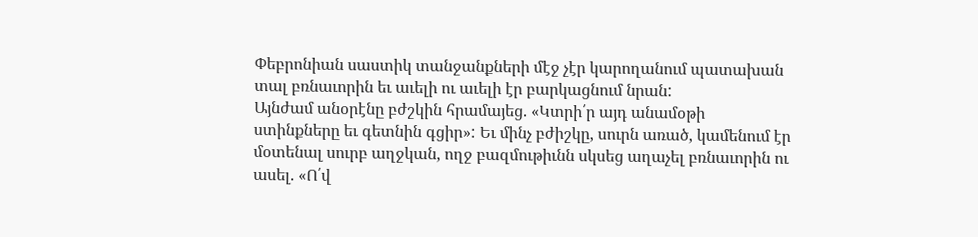Փեբրոնիան սաստիկ տանջանքների մէջ չէր կարողանում պատախան տալ բռնաւորին եւ աւելի ու աւելի էր բարկացնում նրան:
Այնժամ անօրէնը բժշկին հրամայեց. «Կտրի՛ր այդ անամօթի ստինքները եւ գետնին գցիր»: Եւ մինչ բժիշկը, սուրն առած, կամենում էր մօտենալ սուրբ աղջկան, ողջ բազմութիւնն սկսեց աղաչել բռնաւորին ու ասել. «Ո՛վ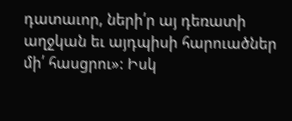դատաւոր, ների՛ր այ դեռատի աղջկան եւ այդպիսի հարուածներ մի՛ հասցրու»: Իսկ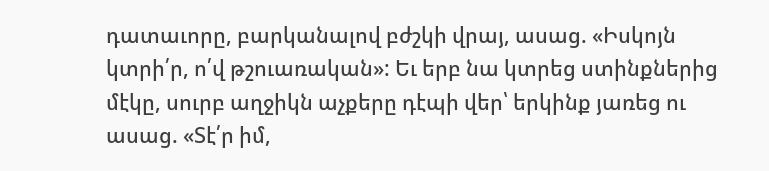դատաւորը, բարկանալով բժշկի վրայ, ասաց. «Իսկոյն կտրի՛ր, ո՛վ թշուառական»: Եւ երբ նա կտրեց ստինքներից մէկը, սուրբ աղջիկն աչքերը դէպի վեր՝ երկինք յառեց ու ասաց. «Տէ՛ր իմ,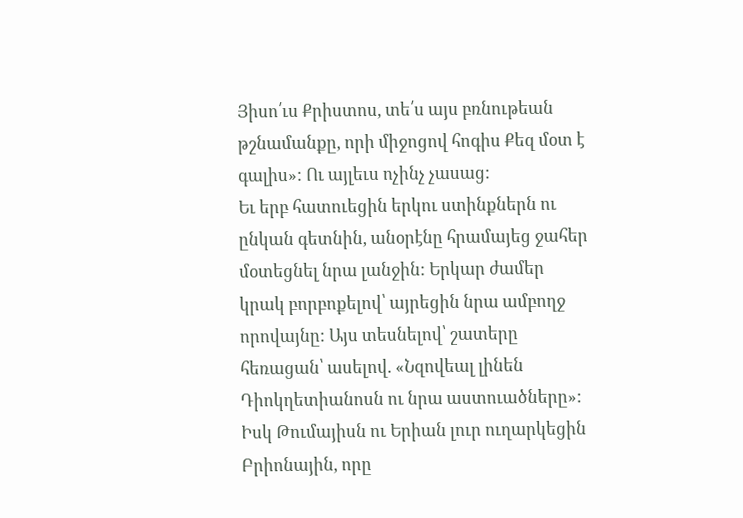Յիսո՛ւս Քրիստոս, տե՛ս այս բռնութեան թշնամանքը, որի միջոցով հոգիս Քեզ մօտ է գալիս»: Ու այլեւս ոչինչ չասաց:
Եւ երբ հատուեցին երկու ստինքներն ու ընկան գետնին, անօրէնը հրամայեց ջահեր մօտեցնել նրա լանջին: Երկար ժամեր կրակ բորբոքելով՝ այրեցին նրա ամբողջ որովայնը: Այս տեսնելով՝ շատերը հեռացան՝ ասելով. «Նզովեալ լինեն Դիոկղետիանոսն ու նրա աստուածները»:
Իսկ Թումայիսն ու Երիան լուր ուղարկեցին Բրիոնային, որը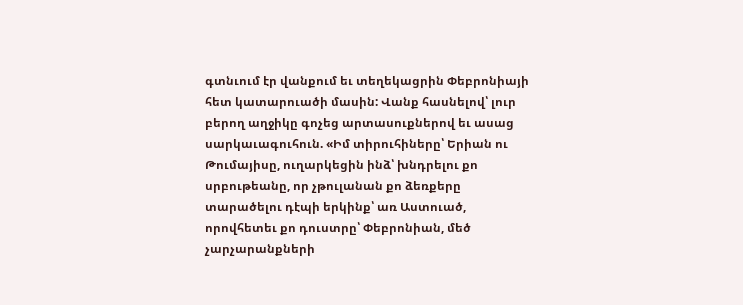գտնւում էր վանքում եւ տեղեկացրին Փեբրոնիայի հետ կատարուածի մասին: Վանք հասնելով՝ լուր բերող աղջիկը գոչեց արտասուքներով եւ ասաց սարկաւագուհուն. «Իմ տիրուհիները՝ Երիան ու Թումայիսը, ուղարկեցին ինձ՝ խնդրելու քո սրբութեանը, որ չթուլանան քո ձեռքերը տարածելու դէպի երկինք՝ առ Աստուած, որովհետեւ քո դուստրը՝ Փեբրոնիան, մեծ չարչարանքների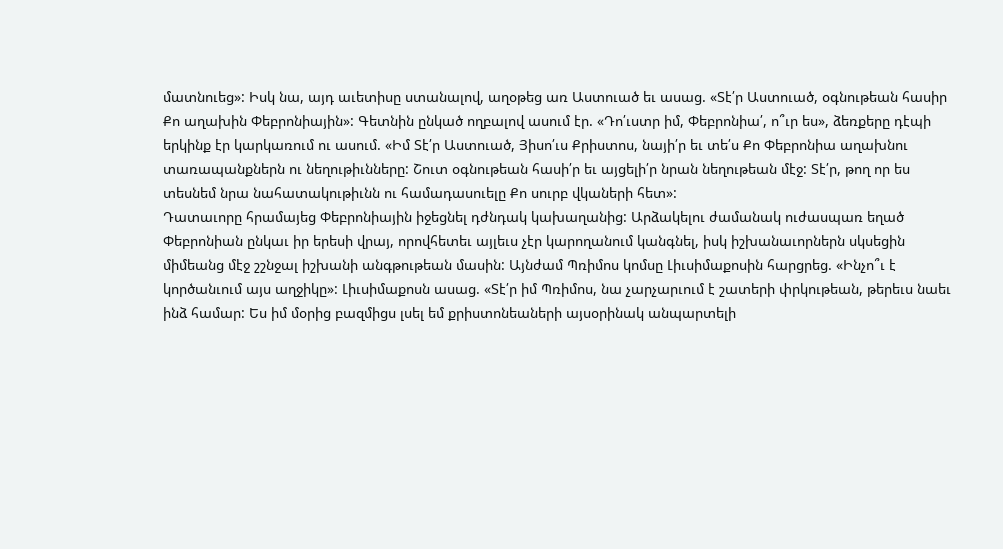մատնուեց»: Իսկ նա, այդ աւետիսը ստանալով, աղօթեց առ Աստուած եւ ասաց. «Տէ՛ր Աստուած, օգնութեան հասիր Քո աղախին Փեբրոնիային»: Գետնին ընկած ողբալով ասում էր. «Դո՛ւստր իմ, Փեբրոնիա՛, ո՞ւր ես», ձեռքերը դէպի երկինք էր կարկառում ու ասում. «Իմ Տէ՛ր Աստուած, Յիսո՛ւս Քրիստոս, նայի՛ր եւ տե՛ս Քո Փեբրոնիա աղախնու տառապանքներն ու նեղութիւնները: Շուտ օգնութեան հասի՛ր եւ այցելի՛ր նրան նեղութեան մէջ: Տէ՛ր, թող որ ես տեսնեմ նրա նահատակութիւնն ու համադասուելը Քո սուրբ վկաների հետ»:
Դատաւորը հրամայեց Փեբրոնիային իջեցնել դժնդակ կախաղանից: Արձակելու ժամանակ ուժասպառ եղած Փեբրոնիան ընկաւ իր երեսի վրայ, որովհետեւ այլեւս չէր կարողանում կանգնել, իսկ իշխանաւորներն սկսեցին միմեանց մէջ շշնջալ իշխանի անգթութեան մասին: Այնժամ Պռիմոս կոմսը Լիւսիմաքոսին հարցրեց. «Ինչո՞ւ է կործանւում այս աղջիկը»: Լիւսիմաքոսն ասաց. «Տէ՛ր իմ Պռիմոս, նա չարչարւում է շատերի փրկութեան, թերեւս նաեւ ինձ համար: Ես իմ մօրից բազմիցս լսել եմ քրիստոնեաների այսօրինակ անպարտելի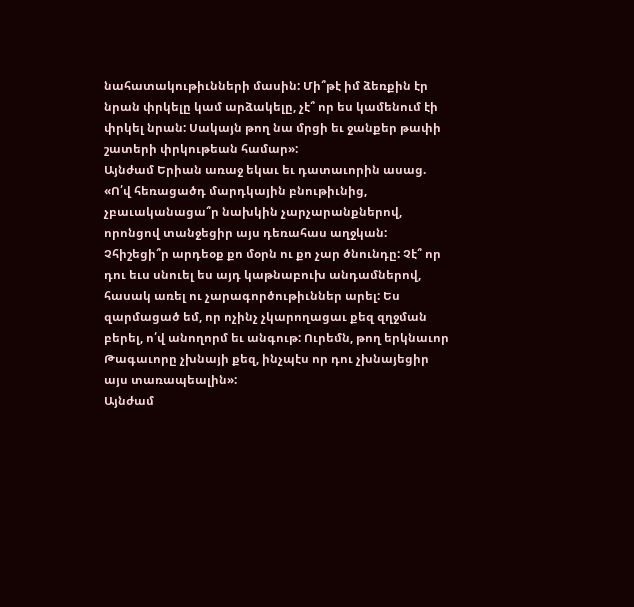նահատակութիւնների մասին: Մի՞թէ իմ ձեռքին էր նրան փրկելը կամ արձակելը, չէ՞ որ ես կամենում էի փրկել նրան: Սակայն թող նա մրցի եւ ջանքեր թափի շատերի փրկութեան համար»:
Այնժամ Երիան առաջ եկաւ եւ դատաւորին ասաց. «Ո՛վ հեռացածդ մարդկային բնութիւնից, չբաւականացա՞ր նախկին չարչարանքներով, որոնցով տանջեցիր այս դեռահաս աղջկան: Չհիշեցի՞ր արդեօք քո մօրն ու քո չար ծնունդը: Չէ՞ որ դու եւս սնուել ես այդ կաթնաբուխ անդամներով, հասակ առել ու չարագործութիւններ արել: Ես զարմացած եմ, որ ոչինչ չկարողացաւ քեզ զղջման բերել, ո՛վ անողորմ եւ անգութ: Ուրեմն, թող երկնաւոր Թագաւորը չխնայի քեզ, ինչպէս որ դու չխնայեցիր այս տառապեալին»:
Այնժամ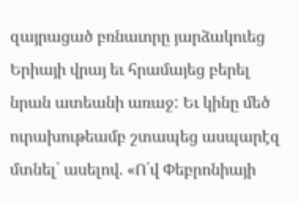զայրացած բռնաւորը յարձակուեց Երիայի վրայ եւ հրամայեց բերել նրան ատեանի առաջ: Եւ կինը մեծ ուրախութեամբ շտապեց ասպարէզ մտնել՝ ասելով. «Ո՛վ Փեբրոնիայի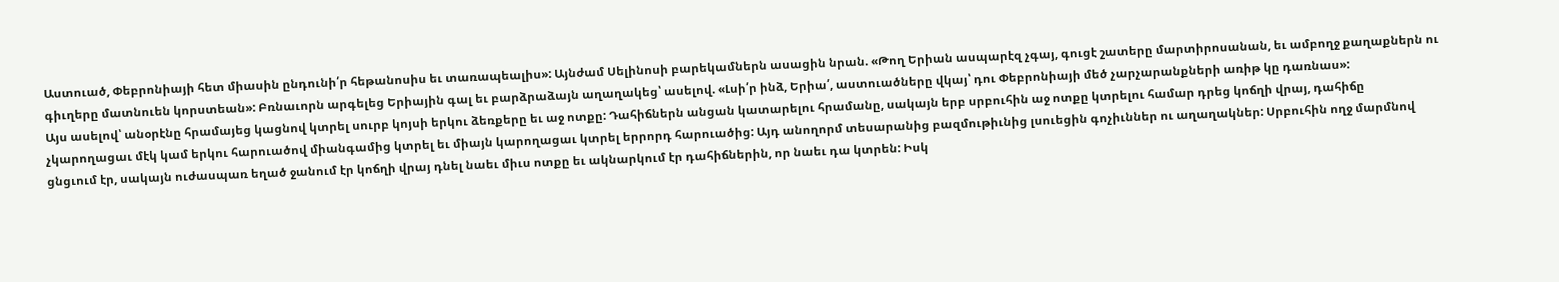Աստուած, Փեբրոնիայի հետ միասին ընդունի՛ր հեթանոսիս եւ տառապեալիս»: Այնժամ Սելինոսի բարեկամներն ասացին նրան. «Թող Երիան ասպարէզ չգայ, գուցէ շատերը մարտիրոսանան, եւ ամբողջ քաղաքներն ու գիւղերը մատնուեն կորստեան»: Բռնաւորն արգելեց Երիային գալ եւ բարձրաձայն աղաղակեց՝ ասելով. «Լսի՛ր ինձ, Երիա՛, աստուածները վկայ՝ դու Փեբրոնիայի մեծ չարչարանքների առիթ կը դառնաս»:
Այս ասելով՝ անօրէնը հրամայեց կացնով կտրել սուրբ կոյսի երկու ձեռքերը եւ աջ ոտքը: Դահիճներն անցան կատարելու հրամանը, սակայն երբ սրբուհին աջ ոտքը կտրելու համար դրեց կոճղի վրայ, դահիճը չկարողացաւ մէկ կամ երկու հարուածով միանգամից կտրել եւ միայն կարողացաւ կտրել երրորդ հարուածից: Այդ անողորմ տեսարանից բազմութիւնից լսուեցին գոչիւններ ու աղաղակներ: Սրբուհին ողջ մարմնով ցնցւում էր, սակայն ուժասպառ եղած ջանում էր կոճղի վրայ դնել նաեւ միւս ոտքը եւ ակնարկում էր դահիճներին, որ նաեւ դա կտրեն: Իսկ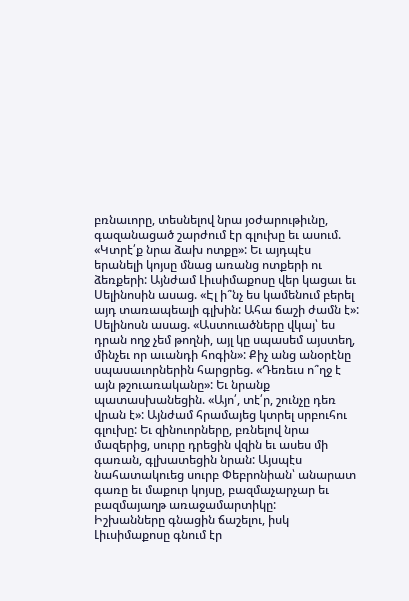բռնաւորը, տեսնելով նրա յօժարութիւնը, գազանացած շարժում էր գլուխը եւ ասում. «Կտրէ՛ք նրա ձախ ոտքը»: Եւ այդպէս երանելի կոյսը մնաց առանց ոտքերի ու ձեռքերի: Այնժամ Լիւսիմաքոսը վեր կացաւ եւ Սելինոսին ասաց. «Էլ ի՞նչ ես կամենում բերել այդ տառապեալի գլխին: Ահա ճաշի ժամն է»: Սելինոսն ասաց. «Աստուածները վկայ՝ ես դրան ողջ չեմ թողնի, այլ կը սպասեմ այստեղ, մինչեւ որ աւանդի հոգին»: Քիչ անց անօրէնը սպասաւորներին հարցրեց. «Դեռեւս ո՞ղջ է այն թշուառականը»: Եւ նրանք պատասխանեցին. «Այո՛, տէ՛ր, շունչը դեռ վրան է»: Այնժամ հրամայեց կտրել սրբուհու գլուխը: Եւ զինուորները, բռնելով նրա մազերից, սուրը դրեցին վզին եւ ասես մի գառան, գլխատեցին նրան: Այսպէս նահատակուեց սուրբ Փեբրոնիան՝ անարատ գառը եւ մաքուր կոյսը, բազմաչարչար եւ բազմայաղթ առաջամարտիկը:
Իշխանները գնացին ճաշելու, իսկ Լիւսիմաքոսը գնում էր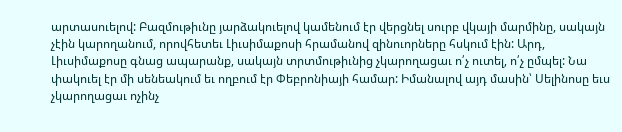արտասուելով: Բազմութիւնը յարձակուելով կամենում էր վերցնել սուրբ վկայի մարմինը, սակայն չէին կարողանում, որովհետեւ Լիւսիմաքոսի հրամանով զինուորները հսկում էին: Արդ, Լիւսիմաքոսը գնաց ապարանք, սակայն տրտմութիւնից չկարողացաւ ո՛չ ուտել, ո՛չ ըմպել: Նա փակուել էր մի սենեակում եւ ողբում էր Փեբրոնիայի համար: Իմանալով այդ մասին՝ Սելինոսը եւս չկարողացաւ ոչինչ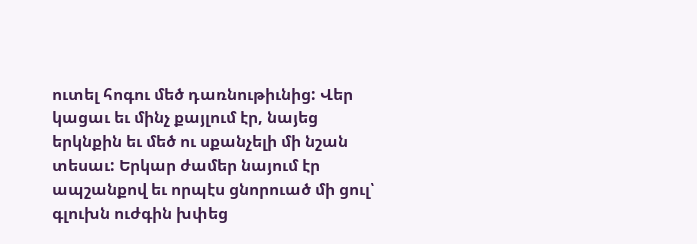ուտել հոգու մեծ դառնութիւնից: Վեր կացաւ եւ մինչ քայլում էր, նայեց երկնքին եւ մեծ ու սքանչելի մի նշան տեսաւ: Երկար ժամեր նայում էր ապշանքով եւ որպէս ցնորուած մի ցուլ՝ գլուխն ուժգին խփեց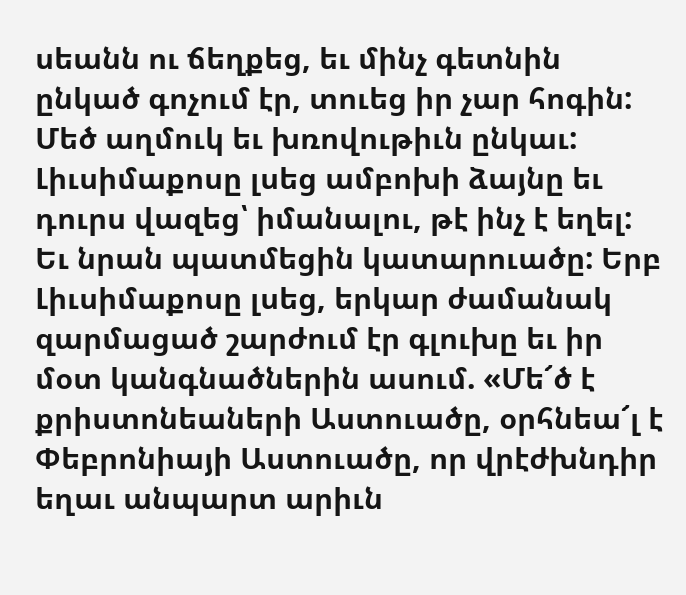սեանն ու ճեղքեց, եւ մինչ գետնին ընկած գոչում էր, տուեց իր չար հոգին:
Մեծ աղմուկ եւ խռովութիւն ընկաւ: Լիւսիմաքոսը լսեց ամբոխի ձայնը եւ դուրս վազեց՝ իմանալու, թէ ինչ է եղել: Եւ նրան պատմեցին կատարուածը: Երբ Լիւսիմաքոսը լսեց, երկար ժամանակ զարմացած շարժում էր գլուխը եւ իր մօտ կանգնածներին ասում. «Մե՜ծ է քրիստոնեաների Աստուածը, օրհնեա՜լ է Փեբրոնիայի Աստուածը, որ վրէժխնդիր եղաւ անպարտ արիւն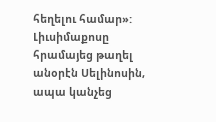հեղելու համար»: Լիւսիմաքոսը հրամայեց թաղել անօրէն Սելինոսին, ապա կանչեց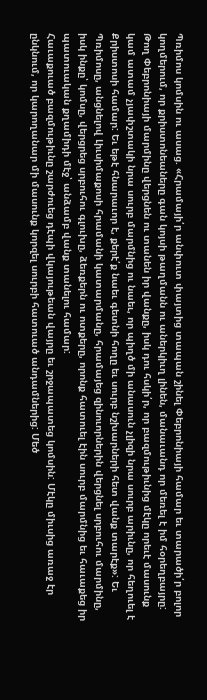Պռիմոս կոմսին ու ասաց. «Հրամայի՛ր անփուտ փայտից տապան շինել Փեբրոնիայի համար եւ տարածի՛ր բոլոր կողմերում, որ քրիստոնեաները գան կոյսի թաղմանն ու աներկիւղ լինեն, մանաւանդ որ մեռել է իմ հօրեղբայրը: Թող Փեբրոնիայի մարմինը վերցնեն ու տանեն իր վանքը, իսկ դու հսկի՛ր, որ բազմութիւնից մէկը որեւէ մասունք կամ ատամ չյափշտակի նրա սուրբ մարմնից ու նաեւ, որ պիղծ մի անասուն չլիզի նրա սուրբ արիւնը, որ հեղուել է Քրիստոսի համար: Եւ եթէ հնարաւոր է, քերէ՛ք նաեւ գետնի հողը եւ սուրբ նշխարների հետ վանք տարէք»: Եւ Պռիմոսը, անցնելով Լիւսիմաքոսի հրամանի կատարմանը, հրամայեց զինուորներին վերցնել սրբուհու մարմինը, իսկ ինքը՝ կոմսը, վերցրեց սրբուհու գլուխը, ձեռքերն ու ոտքերը, որոնք հատուել էին սուրբ մարմնից եւ հաւաքեց իր պատուական քղամիդի մէջ՝ անձամբ վանք տանելու համար:
Հաւաքուած բազմութիւնը շարժուեց դէպի վկայութեան վայրը եւ շրջապատեց կոմսին: Մէկը միւսից առաջ էր ընկնում, որ կարողանար մի մասունք կորզել սուրբի հատուած անդամներից: Մեծ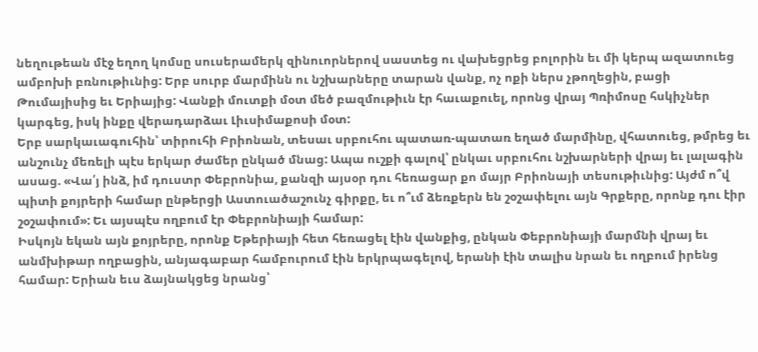նեղութեան մէջ եղող կոմսը սուսերամերկ զինուորներով սաստեց ու վախեցրեց բոլորին եւ մի կերպ ազատուեց ամբոխի բռնութիւնից: Երբ սուրբ մարմինն ու նշխարները տարան վանք, ոչ ոքի ներս չթողեցին, բացի Թումայիսից եւ Երիայից: Վանքի մուտքի մօտ մեծ բազմութիւն էր հաւաքուել, որոնց վրայ Պռիմոսը հսկիչներ կարգեց, իսկ ինքը վերադարձաւ Լիւսիմաքոսի մօտ:
Երբ սարկաւագուհին՝ տիրուհի Բրիոնան, տեսաւ սրբուհու պատառ-պատառ եղած մարմինը, վհատուեց, թմրեց եւ անշունչ մեռելի պէս երկար ժամեր ընկած մնաց: Ապա ուշքի գալով՝ ընկաւ սրբուհու նշխարների վրայ եւ լալագին ասաց. «Վա՛յ ինձ, իմ դուստր Փեբրոնիա, քանզի այսօր դու հեռացար քո մայր Բրիոնայի տեսութիւնից: Այժմ ո՞վ պիտի քոյրերի համար ընթերցի Աստուածաշունչ գիրքը, եւ ո՞ւմ ձեռքերն են շօշափելու այն Գրքերը, որոնք դու էիր շօշափում»: Եւ այսպէս ողբում էր Փեբրոնիայի համար:
Իսկոյն եկան այն քոյրերը, որոնք Եթերիայի հետ հեռացել էին վանքից, ընկան Փեբրոնիայի մարմնի վրայ եւ անմխիթար ողբացին, անյագաբար համբուրում էին երկրպագելով, երանի էին տալիս նրան եւ ողբում իրենց համար: Երիան եւս ձայնակցեց նրանց՝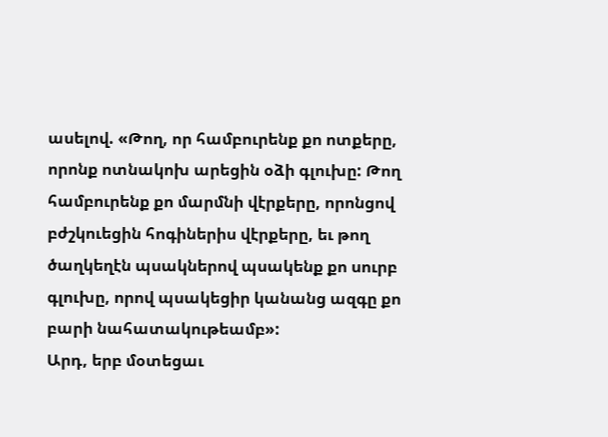ասելով. «Թող, որ համբուրենք քո ոտքերը, որոնք ոտնակոխ արեցին օձի գլուխը: Թող համբուրենք քո մարմնի վէրքերը, որոնցով բժշկուեցին հոգիներիս վէրքերը, եւ թող ծաղկեղէն պսակներով պսակենք քո սուրբ գլուխը, որով պսակեցիր կանանց ազգը քո բարի նահատակութեամբ»:
Արդ, երբ մօտեցաւ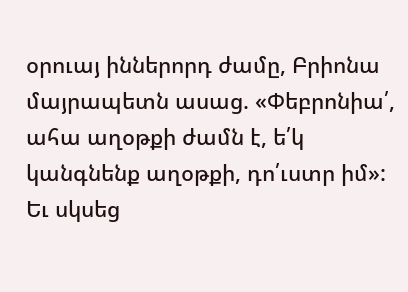օրուայ իններորդ ժամը, Բրիոնա մայրապետն ասաց. «Փեբրոնիա՛, ահա աղօթքի ժամն է, ե՛կ կանգնենք աղօթքի, դո՛ւստր իմ»: Եւ սկսեց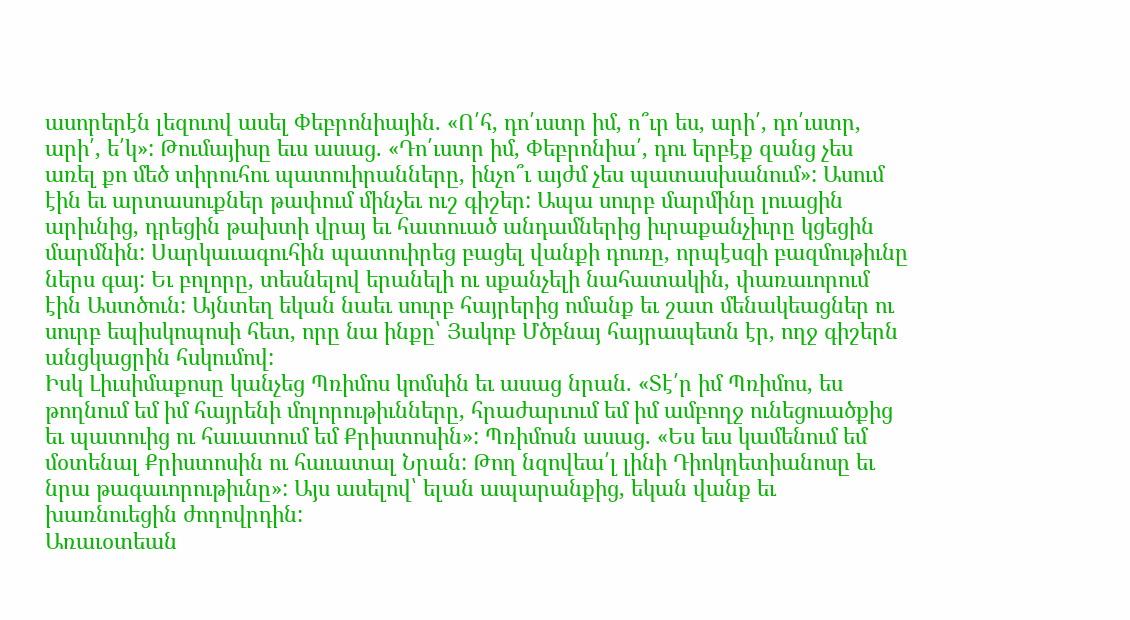ասորերէն լեզուով ասել Փեբրոնիային. «Ո՛հ, դո՛ւստր իմ, ո՞ւր ես, արի՛, դո՛ւստր, արի՛, ե՛կ»: Թումայիսը եւս ասաց. «Դո՛ւստր իմ, Փեբրոնիա՛, դու երբէք զանց չես առել քո մեծ տիրուհու պատուիրանները, ինչո՞ւ այժմ չես պատասխանում»: Ասում էին եւ արտասուքներ թափում մինչեւ ուշ գիշեր: Ապա սուրբ մարմինը լուացին արիւնից, դրեցին թախտի վրայ եւ հատուած անդամներից իւրաքանչիւրը կցեցին մարմնին: Սարկաւագուհին պատուիրեց բացել վանքի դուռը, որպէսզի բազմութիւնը ներս գայ: Եւ բոլորը, տեսնելով երանելի ու սքանչելի նահատակին, փառաւորում էին Աստծուն: Այնտեղ եկան նաեւ սուրբ հայրերից ոմանք եւ շատ մենակեացներ ու սուրբ եպիսկոպոսի հետ, որը նա ինքը՝ Յակոբ Մծբնայ հայրապետն էր, ողջ գիշերն անցկացրին հսկումով:
Իսկ Լիւսիմաքոսը կանչեց Պռիմոս կոմսին եւ ասաց նրան. «Տէ՛ր իմ Պռիմոս, ես թողնում եմ իմ հայրենի մոլորութիւնները, հրաժարւում եմ իմ ամբողջ ունեցուածքից եւ պատուից ու հաւատում եմ Քրիստոսին»: Պռիմոսն ասաց. «Ես եւս կամենում եմ մօտենալ Քրիստոսին ու հաւատալ Նրան: Թող նզովեա՛լ լինի Դիոկղետիանոսը եւ նրա թագաւորութիւնը»: Այս ասելով՝ ելան ապարանքից, եկան վանք եւ խառնուեցին ժողովրդին:
Առաւօտեան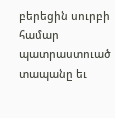բերեցին սուրբի համար պատրաստուած տապանը եւ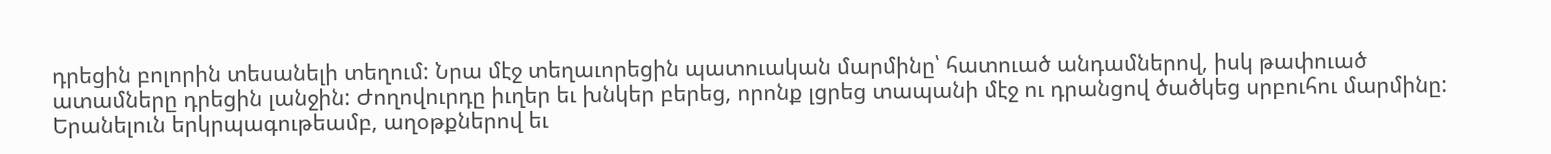դրեցին բոլորին տեսանելի տեղում: Նրա մէջ տեղաւորեցին պատուական մարմինը՝ հատուած անդամներով, իսկ թափուած ատամները դրեցին լանջին: Ժողովուրդը իւղեր եւ խնկեր բերեց, որոնք լցրեց տապանի մէջ ու դրանցով ծածկեց սրբուհու մարմինը: Երանելուն երկրպագութեամբ, աղօթքներով եւ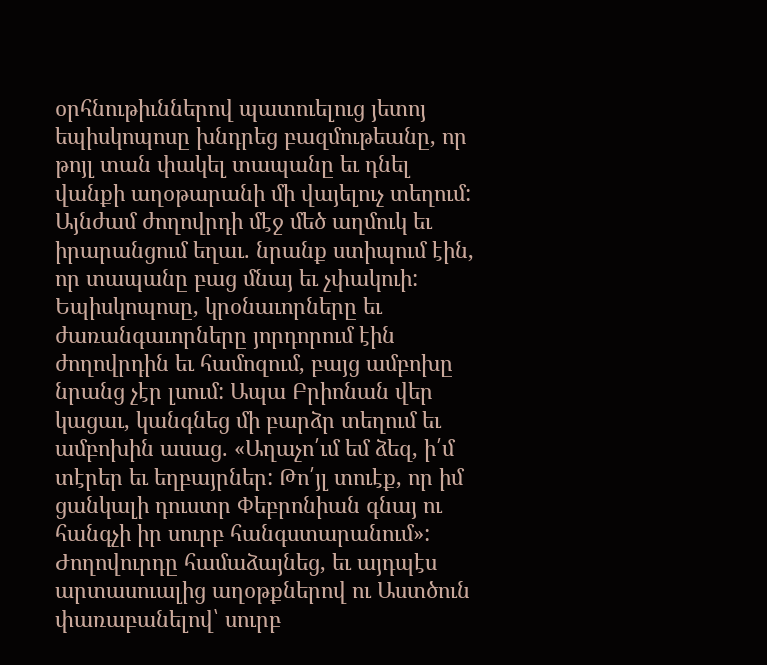օրհնութիւններով պատուելուց յետոյ եպիսկոպոսը խնդրեց բազմութեանը, որ թոյլ տան փակել տապանը եւ դնել վանքի աղօթարանի մի վայելուչ տեղում: Այնժամ ժողովրդի մէջ մեծ աղմուկ եւ իրարանցում եղաւ. նրանք ստիպում էին, որ տապանը բաց մնայ եւ չփակուի: Եպիսկոպոսը, կրօնաւորները եւ ժառանգաւորները յորդորում էին ժողովրդին եւ համոզում, բայց ամբոխը նրանց չէր լսում: Ապա Բրիոնան վեր կացաւ, կանգնեց մի բարձր տեղում եւ ամբոխին ասաց. «Աղաչո՛ւմ եմ ձեզ, ի՛մ տէրեր եւ եղբայրներ: Թո՛յլ տուէք, որ իմ ցանկալի դուստր Փեբրոնիան գնայ ու հանգչի իր սուրբ հանգստարանում»: Ժողովուրդը համաձայնեց, եւ այդպէս արտասուալից աղօթքներով ու Աստծուն փառաբանելով՝ սուրբ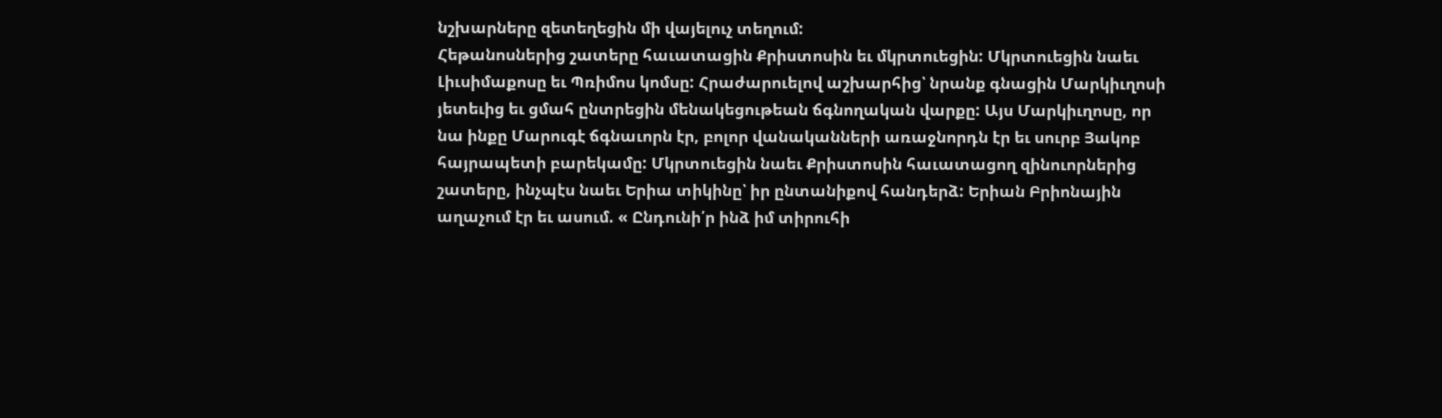նշխարները զետեղեցին մի վայելուչ տեղում:
Հեթանոսներից շատերը հաւատացին Քրիստոսին եւ մկրտուեցին: Մկրտուեցին նաեւ Լիւսիմաքոսը եւ Պռիմոս կոմսը: Հրաժարուելով աշխարհից՝ նրանք գնացին Մարկիւղոսի յետեւից եւ ցմահ ընտրեցին մենակեցութեան ճգնողական վարքը: Այս Մարկիւղոսը, որ նա ինքը Մարուգէ ճգնաւորն էր, բոլոր վանականների առաջնորդն էր եւ սուրբ Յակոբ հայրապետի բարեկամը: Մկրտուեցին նաեւ Քրիստոսին հաւատացող զինուորներից շատերը, ինչպէս նաեւ Երիա տիկինը՝ իր ընտանիքով հանդերձ: Երիան Բրիոնային աղաչում էր եւ ասում. « Ընդունի՛ր ինձ իմ տիրուհի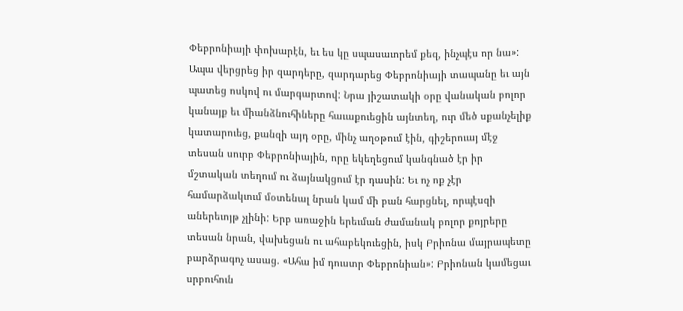Փեբրոնիայի փոխարէն, եւ ես կը սպասաւորեմ քեզ, ինչպէս որ նա»: Ապա վերցրեց իր զարդերը, զարդարեց Փեբրոնիայի տապանը եւ այն պատեց ոսկով ու մարգարտով: Նրա յիշատակի օրը վանական բոլոր կանայք եւ միանձնուհիները հաւաքուեցին այնտեղ, ուր մեծ սքանչելիք կատարուեց, քանզի այդ օրը, մինչ աղօթում էին, գիշերուայ մէջ տեսան սուրբ Փեբրոնիային, որը եկեղեցում կանգնած էր իր մշտական տեղում ու ձայնակցում էր դասին: Եւ ոչ ոք չէր համարձակւում մօտենալ նրան կամ մի բան հարցնել, որպէսզի աներեւոյթ չլինի: Երբ առաջին երեւման ժամանակ բոլոր քոյրերը տեսան նրան, վախեցան ու ահաբեկուեցին, իսկ Բրիոնա մայրապետը բարձրագոչ ասաց. «Ահա իմ դուստր Փեբրոնիան»: Բրիոնան կամեցաւ սրբուհուն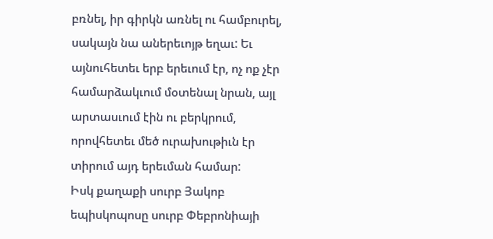բռնել, իր գիրկն առնել ու համբուրել, սակայն նա աներեւոյթ եղաւ: Եւ այնուհետեւ երբ երեւում էր, ոչ ոք չէր համարձակւում մօտենալ նրան, այլ արտասւում էին ու բերկրում, որովհետեւ մեծ ուրախութիւն էր տիրում այդ երեւման համար:
Իսկ քաղաքի սուրբ Յակոբ եպիսկոպոսը սուրբ Փեբրոնիայի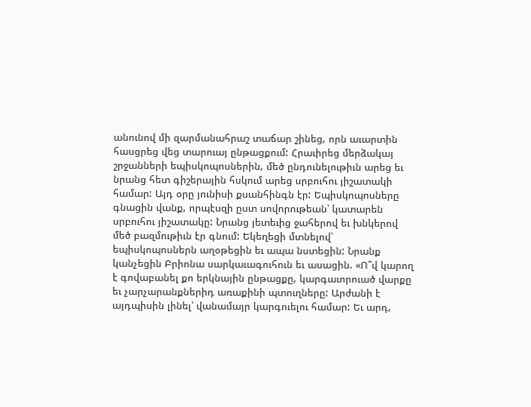անունով մի զարմանահրաշ տաճար շինեց, որն աւարտին հասցրեց վեց տարուայ ընթացքում: Հրաւիրեց մերձակայ շրջանների եպիսկոպոսներին, մեծ ընդունելութիւն արեց եւ նրանց հետ գիշերային հսկում արեց սրբուհու յիշատակի համար: Այդ օրը յունիսի քսանհինգն էր: Եպիսկոպոսները գնացին վանք, որպէսզի ըստ սովորութեան՝ կատարեն սրբուհու յիշատակը: Նրանց յետեւից ջահերով եւ խնկերով մեծ բազմութիւն էր գնում: Եկեղեցի մտնելով՝ եպիսկոպոսներն աղօթեցին եւ ապա նստեցին: Նրանք կանչեցին Բրիոնա սարկաւագուհուն եւ ասացին. «Ո՞վ կարող է գովաբանել քո երկնային ընթացքը, կարգաւորուած վարքը եւ չարչարանքներիդ առաքինի պտուղները: Արժանի է այդպիսին լինել՝ վանամայր կարգուելու համար: Եւ արդ,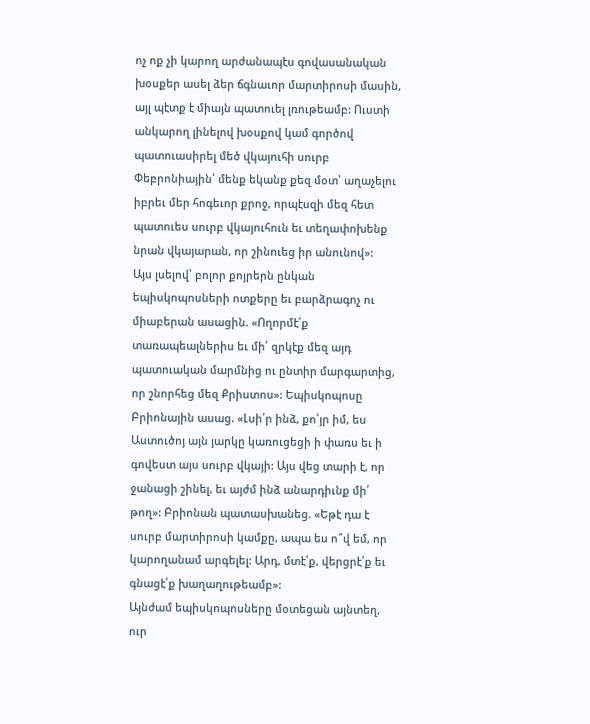ոչ ոք չի կարող արժանապէս գովասանական խօսքեր ասել ձեր ճգնաւոր մարտիրոսի մասին, այլ պէտք է միայն պատուել լռութեամբ: Ուստի անկարող լինելով խօսքով կամ գործով պատուասիրել մեծ վկայուհի սուրբ Փեբրոնիային՝ մենք եկանք քեզ մօտ՝ աղաչելու իբրեւ մեր հոգեւոր քրոջ, որպէսզի մեզ հետ պատուես սուրբ վկայուհուն եւ տեղափոխենք նրան վկայարան, որ շինուեց իր անունով»:
Այս լսելով՝ բոլոր քոյրերն ընկան եպիսկոպոսների ոտքերը եւ բարձրագոչ ու միաբերան ասացին. «Ողորմէ՛ք տառապեալներիս եւ մի՛ զրկէք մեզ այդ պատուական մարմնից ու ընտիր մարգարտից, որ շնորհեց մեզ Քրիստոս»: Եպիսկոպոսը Բրիոնային ասաց. «Լսի՛ր ինձ, քո՛յր իմ, ես Աստուծոյ այն յարկը կառուցեցի ի փառս եւ ի գովեստ այս սուրբ վկայի: Այս վեց տարի է, որ ջանացի շինել, եւ այժմ ինձ անարդիւնք մի՛ թող»: Բրիոնան պատասխանեց. «Եթէ դա է սուրբ մարտիրոսի կամքը, ապա ես ո՞վ եմ, որ կարողանամ արգելել: Արդ, մտէ՛ք, վերցրէ՛ք եւ գնացէ՛ք խաղաղութեամբ»:
Այնժամ եպիսկոպոսները մօտեցան այնտեղ, ուր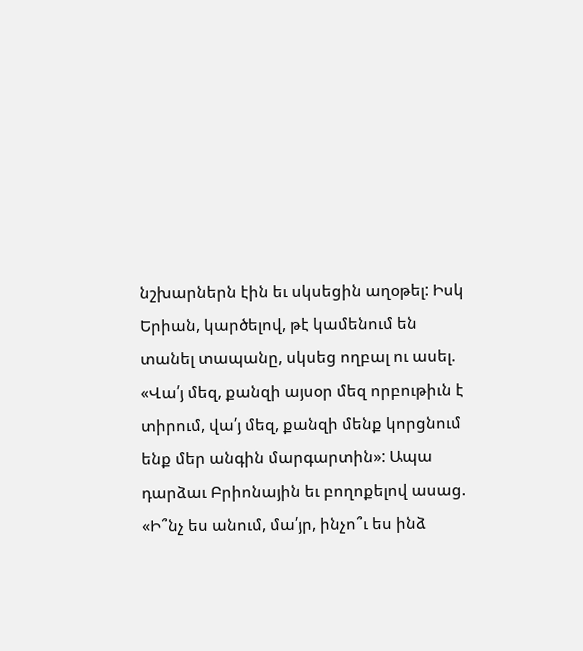նշխարներն էին եւ սկսեցին աղօթել: Իսկ Երիան, կարծելով, թէ կամենում են տանել տապանը, սկսեց ողբալ ու ասել. «Վա՛յ մեզ, քանզի այսօր մեզ որբութիւն է տիրում, վա՛յ մեզ, քանզի մենք կորցնում ենք մեր անգին մարգարտին»: Ապա դարձաւ Բրիոնային եւ բողոքելով ասաց. «Ի՞նչ ես անում, մա՛յր, ինչո՞ւ ես ինձ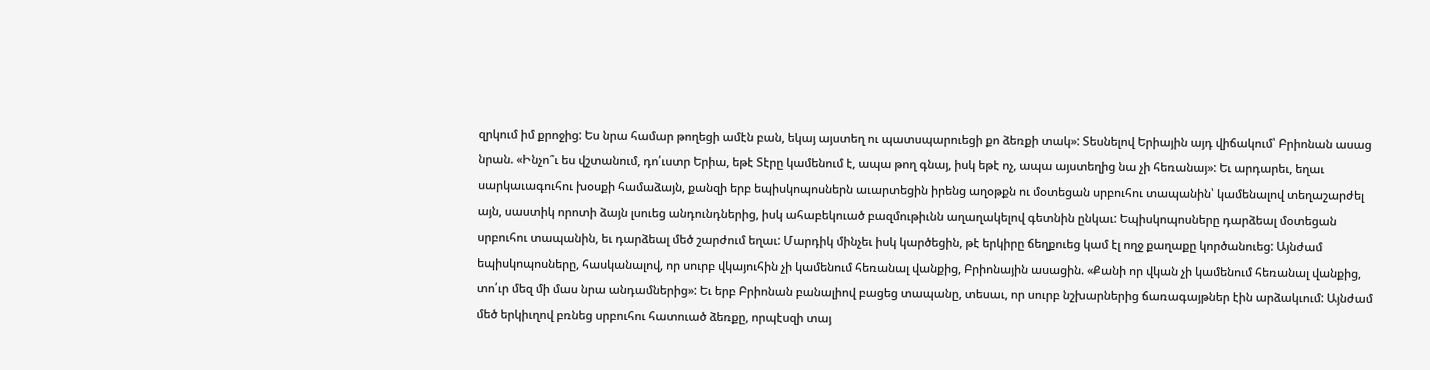զրկում իմ քրոջից: Ես նրա համար թողեցի ամէն բան, եկայ այստեղ ու պատսպարուեցի քո ձեռքի տակ»: Տեսնելով Երիային այդ վիճակում՝ Բրիոնան ասաց նրան. «Ինչո՞ւ ես վշտանում, դո՛ւստր Երիա, եթէ Տէրը կամենում է, ապա թող գնայ, իսկ եթէ ոչ, ապա այստեղից նա չի հեռանայ»: Եւ արդարեւ, եղաւ սարկաւագուհու խօսքի համաձայն, քանզի երբ եպիսկոպոսներն աւարտեցին իրենց աղօթքն ու մօտեցան սրբուհու տապանին՝ կամենալով տեղաշարժել այն, սաստիկ որոտի ձայն լսուեց անդունդներից, իսկ ահաբեկուած բազմութիւնն աղաղակելով գետնին ընկաւ: Եպիսկոպոսները դարձեալ մօտեցան սրբուհու տապանին, եւ դարձեալ մեծ շարժում եղաւ: Մարդիկ մինչեւ իսկ կարծեցին, թէ երկիրը ճեղքուեց կամ էլ ողջ քաղաքը կործանուեց: Այնժամ եպիսկոպոսները, հասկանալով, որ սուրբ վկայուհին չի կամենում հեռանալ վանքից, Բրիոնային ասացին. «Քանի որ վկան չի կամենում հեռանալ վանքից, տո՛ւր մեզ մի մաս նրա անդամներից»: Եւ երբ Բրիոնան բանալիով բացեց տապանը, տեսաւ, որ սուրբ նշխարներից ճառագայթներ էին արձակւում: Այնժամ մեծ երկիւղով բռնեց սրբուհու հատուած ձեռքը, որպէսզի տայ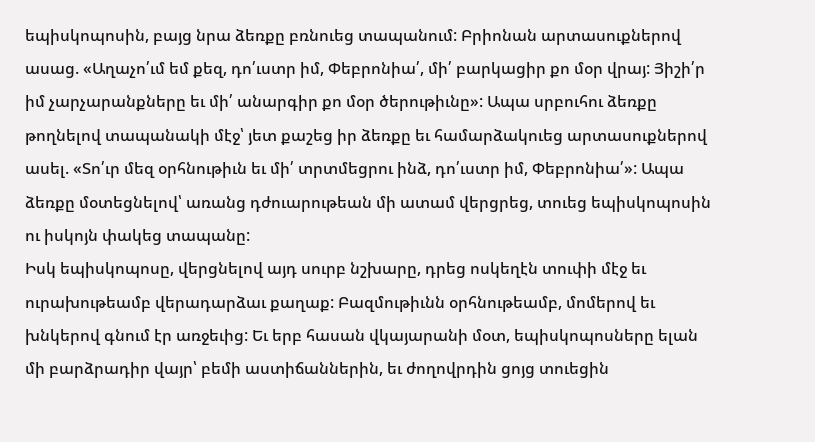եպիսկոպոսին, բայց նրա ձեռքը բռնուեց տապանում: Բրիոնան արտասուքներով ասաց. «Աղաչո՛ւմ եմ քեզ, դո՛ւստր իմ, Փեբրոնիա՛, մի՛ բարկացիր քո մօր վրայ: Յիշի՛ր իմ չարչարանքները եւ մի՛ անարգիր քո մօր ծերութիւնը»: Ապա սրբուհու ձեռքը թողնելով տապանակի մէջ՝ յետ քաշեց իր ձեռքը եւ համարձակուեց արտասուքներով ասել. «Տո՛ւր մեզ օրհնութիւն եւ մի՛ տրտմեցրու ինձ, դո՛ւստր իմ, Փեբրոնիա՛»: Ապա ձեռքը մօտեցնելով՝ առանց դժուարութեան մի ատամ վերցրեց, տուեց եպիսկոպոսին ու իսկոյն փակեց տապանը:
Իսկ եպիսկոպոսը, վերցնելով այդ սուրբ նշխարը, դրեց ոսկեղէն տուփի մէջ եւ ուրախութեամբ վերադարձաւ քաղաք: Բազմութիւնն օրհնութեամբ, մոմերով եւ խնկերով գնում էր առջեւից: Եւ երբ հասան վկայարանի մօտ, եպիսկոպոսները ելան մի բարձրադիր վայր՝ բեմի աստիճաններին, եւ ժողովրդին ցոյց տուեցին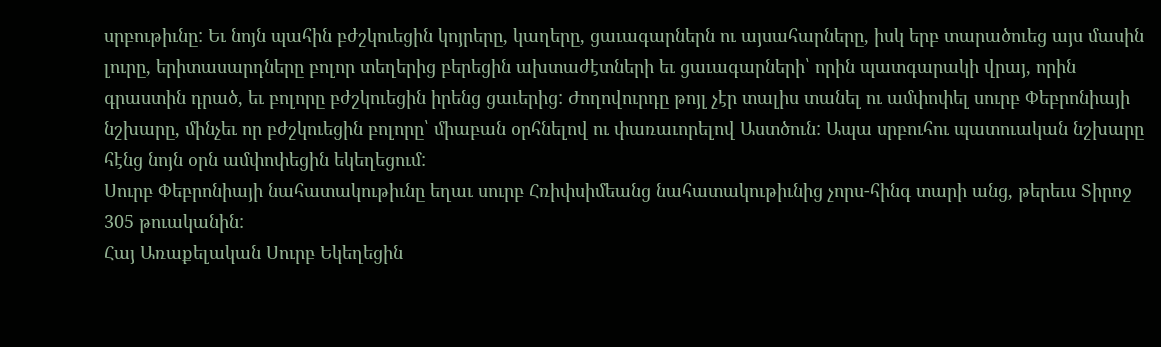սրբութիւնը: Եւ նոյն պահին բժշկուեցին կոյրերը, կաղերը, ցաւագարներն ու այսահարները, իսկ երբ տարածուեց այս մասին լուրը, երիտասարդները բոլոր տեղերից բերեցին ախտաժէտների եւ ցաւագարների՝ որին պատգարակի վրայ, որին գրաստին դրած, եւ բոլորը բժշկուեցին իրենց ցաւերից: Ժողովուրդը թոյլ չէր տալիս տանել ու ամփոփել սուրբ Փեբրոնիայի նշխարը, մինչեւ որ բժշկուեցին բոլորը՝ միաբան օրհնելով ու փառաւորելով Աստծուն: Ապա սրբուհու պատուական նշխարը հէնց նոյն օրն ամփոփեցին եկեղեցում:
Սուրբ Փեբրոնիայի նահատակութիւնը եղաւ սուրբ Հռիփսիմեանց նահատակութիւնից չորս-հինգ տարի անց, թերեւս Տիրոջ 305 թուականին:
Հայ Առաքելական Սուրբ Եկեղեցին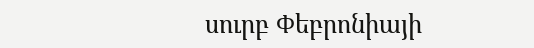սուրբ Փեբրոնիայի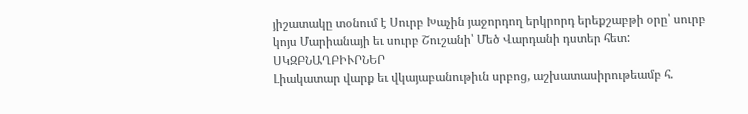յիշատակը տօնում է Սուրբ Խաչին յաջորդող երկրորդ երեքշաբթի օրը՝ սուրբ կոյս Մարիանայի եւ սուրբ Շուշանի՝ Մեծ Վարդանի դստեր հետ:
ՍԿԶԲՆԱՂԲԻՒՐՆԵՐ
Լիակատար վարք եւ վկայաբանութիւն սրբոց, աշխատասիրութեամբ հ.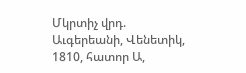Մկրտիչ վրդ. Աւգերեանի, Վենետիկ, 1810, հատոր Ա,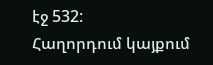էջ 532:
Հաղորդում կայքում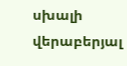սխալի վերաբերյալ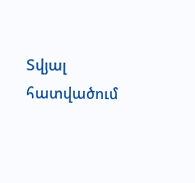Տվյալ հատվածում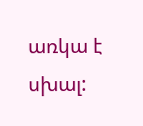առկա է սխալ: